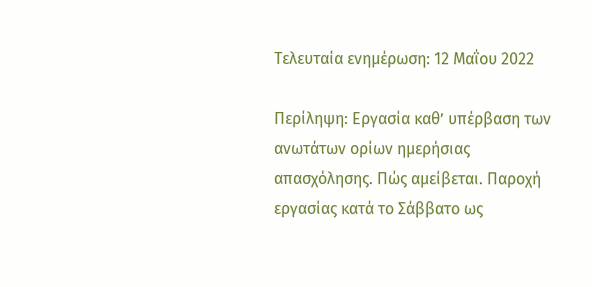Τελευταία ενημέρωση: 12 Μαΐου 2022

Περίληψη: Εργασία καθ’ υπέρβαση των ανωτάτων ορίων ημερήσιας απασχόλησης. Πώς αμείβεται. Παροχή εργασίας κατά το Σάββατο ως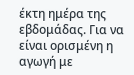έκτη ημέρα της εβδομάδας. Για να είναι ορισμένη η αγωγή με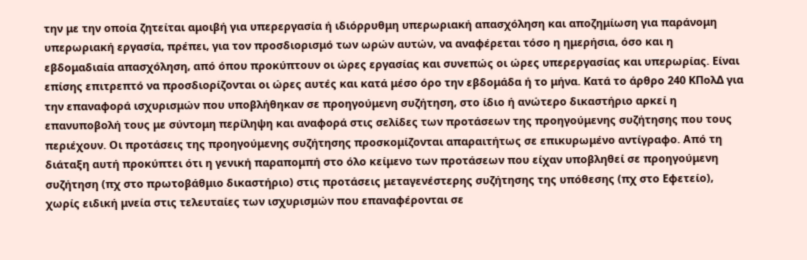την με την οποία ζητείται αμοιβή για υπερεργασία ή ιδιόρρυθμη υπερωριακή απασχόληση και αποζημίωση για παράνομη υπερωριακή εργασία, πρέπει, για τον προσδιορισμό των ωρών αυτών, να αναφέρεται τόσο η ημερήσια, όσο και η εβδομαδιαία απασχόληση, από όπου προκύπτουν οι ώρες εργασίας και συνεπώς οι ώρες υπερεργασίας και υπερωρίας. Είναι επίσης επιτρεπτό να προσδιορίζονται οι ώρες αυτές και κατά μέσο όρο την εβδομάδα ή το μήνα. Κατά το άρθρο 240 ΚΠολΔ για την επαναφορά ισχυρισμών που υποβλήθηκαν σε προηγούμενη συζήτηση, στο ίδιο ή ανώτερο δικαστήριο αρκεί η επανυποβολή τους με σύντομη περίληψη και αναφορά στις σελίδες των προτάσεων της προηγούμενης συζήτησης που τους περιέχουν. Οι προτάσεις της προηγούμενης συζήτησης προσκομίζονται απαραιτήτως σε επικυρωμένο αντίγραφο. Από τη διάταξη αυτή προκύπτει ότι η γενική παραπομπή στο όλο κείμενο των προτάσεων που είχαν υποβληθεί σε προηγούμενη συζήτηση (πχ στο πρωτοβάθμιο δικαστήριο) στις προτάσεις μεταγενέστερης συζήτησης της υπόθεσης (πχ στο Εφετείο), χωρίς ειδική μνεία στις τελευταίες των ισχυρισμών που επαναφέρονται σε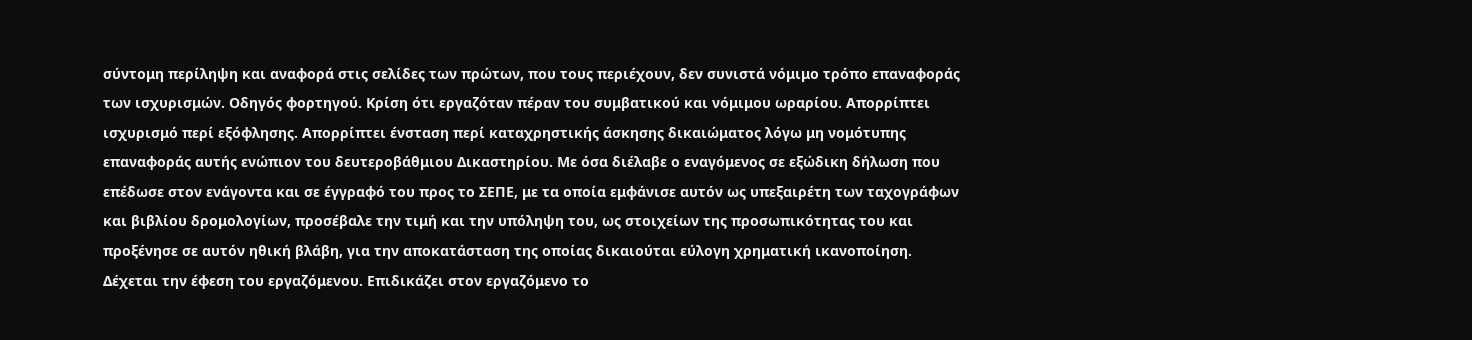σύντομη περίληψη και αναφορά στις σελίδες των πρώτων, που τους περιέχουν, δεν συνιστά νόμιμο τρόπο επαναφοράς των ισχυρισμών. Οδηγός φορτηγού. Κρίση ότι εργαζόταν πέραν του συμβατικού και νόμιμου ωραρίου. Απορρίπτει ισχυρισμό περί εξόφλησης. Απορρίπτει ένσταση περί καταχρηστικής άσκησης δικαιώματος λόγω μη νομότυπης επαναφοράς αυτής ενώπιον του δευτεροβάθμιου Δικαστηρίου. Με όσα διέλαβε ο εναγόμενος σε εξώδικη δήλωση που επέδωσε στον ενάγοντα και σε έγγραφό του προς το ΣΕΠΕ, με τα οποία εμφάνισε αυτόν ως υπεξαιρέτη των ταχογράφων και βιβλίου δρομολογίων, προσέβαλε την τιμή και την υπόληψη του, ως στοιχείων της προσωπικότητας του και προξένησε σε αυτόν ηθική βλάβη, για την αποκατάσταση της οποίας δικαιούται εύλογη χρηματική ικανοποίηση. Δέχεται την έφεση του εργαζόμενου. Επιδικάζει στον εργαζόμενο το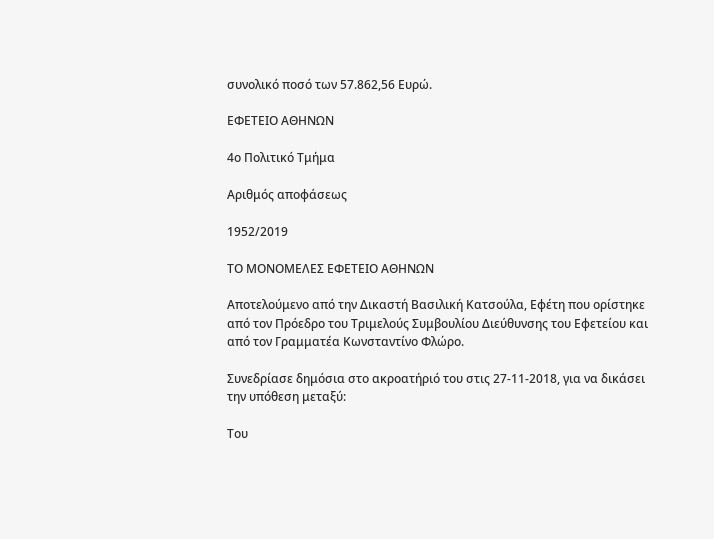συνολικό ποσό των 57.862,56 Ευρώ.

ΕΦΕΤΕΙΟ ΑΘΗΝΩΝ

4ο Πολιτικό Τμήμα

Αριθμός αποφάσεως

1952/2019

ΤΟ ΜΟΝΟΜΕΛΕΣ ΕΦΕΤΕΙΟ ΑΘΗΝΩΝ

Αποτελούμενο από την Δικαστή Βασιλική Κατσούλα, Εφέτη που ορίστηκε από τον Πρόεδρο του Τριμελούς Συμβουλίου Διεύθυνσης του Εφετείου και από τον Γραμματέα Κωνσταντίνο Φλώρο.

Συνεδρίασε δημόσια στο ακροατήριό του στις 27-11-2018, για να δικάσει την υπόθεση μεταξύ:

Του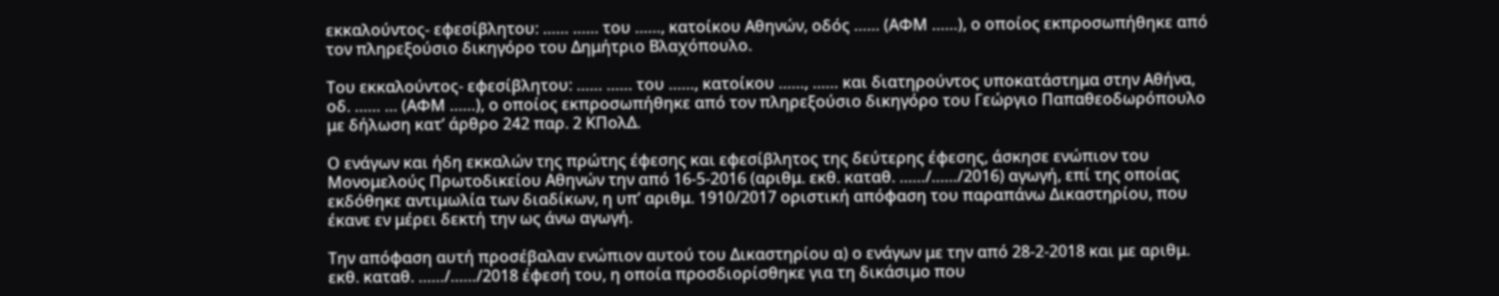εκκαλούντος- εφεσίβλητου: …… …… του ……, κατοίκου Αθηνών, οδός …… (ΑΦΜ ……), ο οποίος εκπροσωπήθηκε από τον πληρεξούσιο δικηγόρο του Δημήτριο Βλαχόπουλο.

Του εκκαλούντος- εφεσίβλητου: …… …… του ……, κατοίκου ……, …… και διατηρούντος υποκατάστημα στην Αθήνα, οδ. …… … (ΑΦΜ ……), ο οποίος εκπροσωπήθηκε από τον πληρεξούσιο δικηγόρο του Γεώργιο Παπαθεοδωρόπουλο με δήλωση κατ’ άρθρο 242 παρ. 2 ΚΠολΔ.

Ο ενάγων και ήδη εκκαλών της πρώτης έφεσης και εφεσίβλητος της δεύτερης έφεσης, άσκησε ενώπιον του Μονομελούς Πρωτοδικείου Αθηνών την από 16-5-2016 (αριθμ. εκθ. καταθ. ……/……/2016) αγωγή, επί της οποίας εκδόθηκε αντιμωλία των διαδίκων, η υπ’ αριθμ. 1910/2017 οριστική απόφαση του παραπάνω Δικαστηρίου, που έκανε εν μέρει δεκτή την ως άνω αγωγή.

Την απόφαση αυτή προσέβαλαν ενώπιον αυτού του Δικαστηρίου α) ο ενάγων με την από 28-2-2018 και με αριθμ. εκθ. καταθ. ……/……/2018 έφεσή του, η οποία προσδιορίσθηκε για τη δικάσιμο που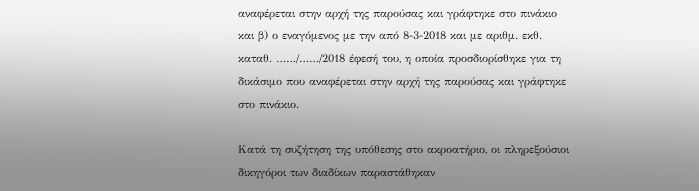αναφέρεται στην αρχή της παρούσας και γράφτηκε στο πινάκιο και β) ο εναγόμενος με την από 8-3-2018 και με αριθμ. εκθ. καταθ. ……/……/2018 έφεσή του, η οποία προσδιορίσθηκε για τη δικάσιμο που αναφέρεται στην αρχή της παρούσας και γράφτηκε στο πινάκιο.

Κατά τη συζήτηση της υπόθεσης στο ακροατήριο, οι πληρεξούσιοι δικηγόροι των διαδίκων παραστάθηκαν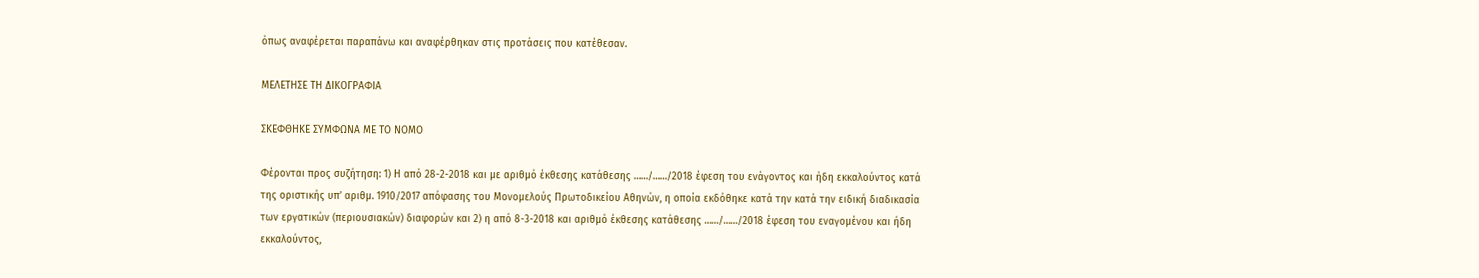όπως αναφέρεται παραπάνω και αναφέρθηκαν στις προτάσεις που κατέθεσαν.

ΜΕΛΕΤΗΣΕ ΤΗ ΔΙΚΟΓΡΑΦΙΑ

ΣΚΕΦΘΗΚΕ ΣΥΜΦΩΝΑ ΜΕ ΤΟ ΝΟΜΟ

Φέρονται προς συζήτηση: 1) Η από 28-2-2018 και με αριθμό έκθεσης κατάθεσης ……/……/2018 έφεση του ενάγοντος και ήδη εκκαλούντος κατά της οριστικής υπ’ αριθμ. 1910/2017 απόφασης του Μονομελούς Πρωτοδικείου Αθηνών, η οποία εκδόθηκε κατά την κατά την ειδική διαδικασία των εργατικών (περιουσιακών) διαφορών και 2) η από 8-3-2018 και αριθμό έκθεσης κατάθεσης ……/……/2018 έφεση του εναγομένου και ήδη εκκαλούντος,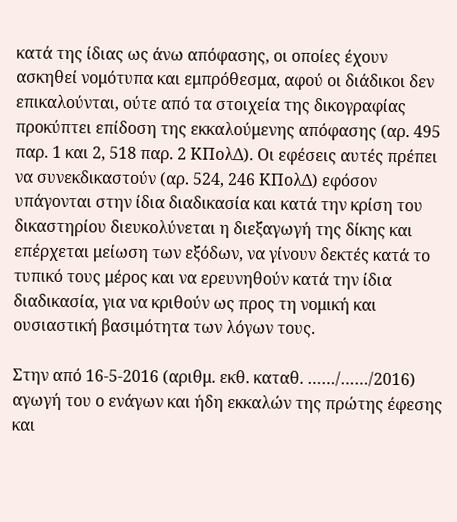κατά της ίδιας ως άνω απόφασης, οι οποίες έχουν ασκηθεί νομότυπα και εμπρόθεσμα, αφού οι διάδικοι δεν επικαλούνται, ούτε από τα στοιχεία της δικογραφίας προκύπτει επίδοση της εκκαλούμενης απόφασης (αρ. 495 παρ. 1 και 2, 518 παρ. 2 ΚΠολΔ). Οι εφέσεις αυτές πρέπει να συνεκδικαστούν (αρ. 524, 246 ΚΠολΔ) εφόσον υπάγονται στην ίδια διαδικασία και κατά την κρίση του δικαστηρίου διευκολύνεται η διεξαγωγή της δίκης και επέρχεται μείωση των εξόδων, να γίνουν δεκτές κατά το τυπικό τους μέρος και να ερευνηθούν κατά την ίδια διαδικασία, για να κριθούν ως προς τη νομική και ουσιαστική βασιμότητα των λόγων τους.

Στην από 16-5-2016 (αριθμ. εκθ. καταθ. ……/……/2016) αγωγή του ο ενάγων και ήδη εκκαλών της πρώτης έφεσης και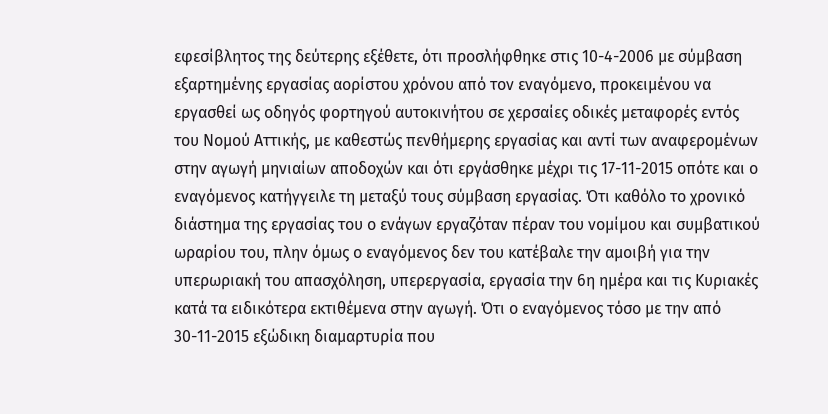εφεσίβλητος της δεύτερης εξέθετε, ότι προσλήφθηκε στις 10-4-2006 με σύμβαση εξαρτημένης εργασίας αορίστου χρόνου από τον εναγόμενο, προκειμένου να εργασθεί ως οδηγός φορτηγού αυτοκινήτου σε χερσαίες οδικές μεταφορές εντός του Νομού Αττικής, με καθεστώς πενθήμερης εργασίας και αντί των αναφερομένων στην αγωγή μηνιαίων αποδοχών και ότι εργάσθηκε μέχρι τις 17-11-2015 οπότε και ο εναγόμενος κατήγγειλε τη μεταξύ τους σύμβαση εργασίας. Ότι καθόλο το χρονικό διάστημα της εργασίας του ο ενάγων εργαζόταν πέραν του νομίμου και συμβατικού ωραρίου του, πλην όμως ο εναγόμενος δεν του κατέβαλε την αμοιβή για την υπερωριακή του απασχόληση, υπερεργασία, εργασία την 6η ημέρα και τις Κυριακές κατά τα ειδικότερα εκτιθέμενα στην αγωγή. Ότι ο εναγόμενος τόσο με την από 30-11-2015 εξώδικη διαμαρτυρία που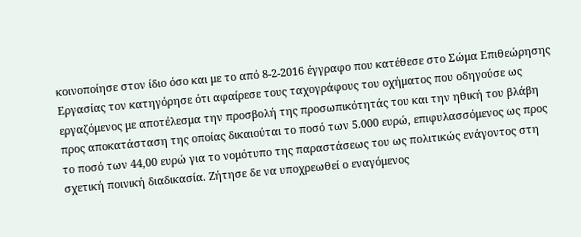κοινοποίησε στον ίδιο όσο και με το από 8-2-2016 έγγραφο που κατέθεσε στο Σώμα Επιθεώρησης Εργασίας τον κατηγόρησε ότι αφαίρεσε τους ταχογράφους του οχήματος που οδηγούσε ως εργαζόμενος με αποτέλεσμα την προσβολή της προσωπικότητάς του και την ηθική του βλάβη προς αποκατάσταση της οποίας δικαιούται το ποσό των 5.000 ευρώ, επιφυλασσόμενος ως προς το ποσό των 44,00 ευρώ για το νομότυπο της παραστάσεως του ως πολιτικώς ενάγοντος στη σχετική ποινική διαδικασία. Ζήτησε δε να υποχρεωθεί ο εναγόμενος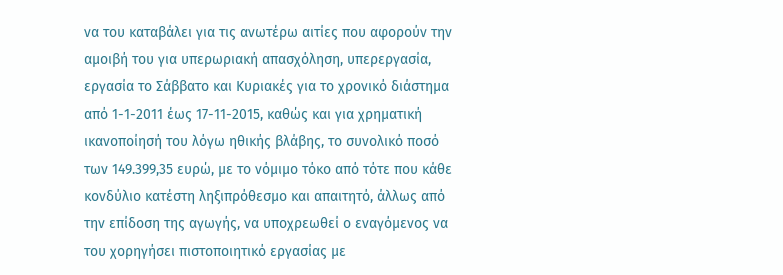να του καταβάλει για τις ανωτέρω αιτίες που αφορούν την αμοιβή του για υπερωριακή απασχόληση, υπερεργασία, εργασία το Σάββατο και Κυριακές για το χρονικό διάστημα από 1-1-2011 έως 17-11-2015, καθώς και για χρηματική ικανοποίησή του λόγω ηθικής βλάβης, το συνολικό ποσό των 149.399,35 ευρώ, με το νόμιμο τόκο από τότε που κάθε κονδύλιο κατέστη ληξιπρόθεσμο και απαιτητό, άλλως από την επίδοση της αγωγής, να υποχρεωθεί ο εναγόμενος να του χορηγήσει πιστοποιητικό εργασίας με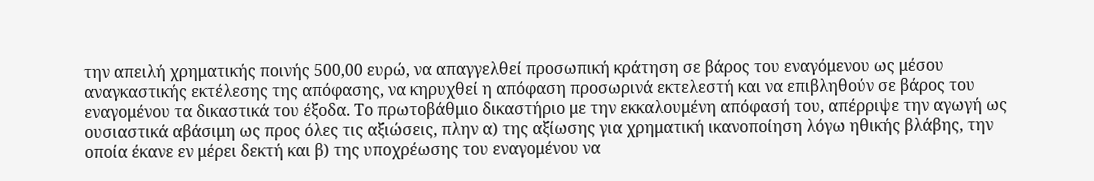την απειλή χρηματικής ποινής 500,00 ευρώ, να απαγγελθεί προσωπική κράτηση σε βάρος του εναγόμενου ως μέσου αναγκαστικής εκτέλεσης της απόφασης, να κηρυχθεί η απόφαση προσωρινά εκτελεστή και να επιβληθούν σε βάρος του εναγομένου τα δικαστικά του έξοδα. Το πρωτοβάθμιο δικαστήριο με την εκκαλουμένη απόφασή του, απέρριψε την αγωγή ως ουσιαστικά αβάσιμη ως προς όλες τις αξιώσεις, πλην α) της αξίωσης για χρηματική ικανοποίηση λόγω ηθικής βλάβης, την οποία έκανε εν μέρει δεκτή και β) της υποχρέωσης του εναγομένου να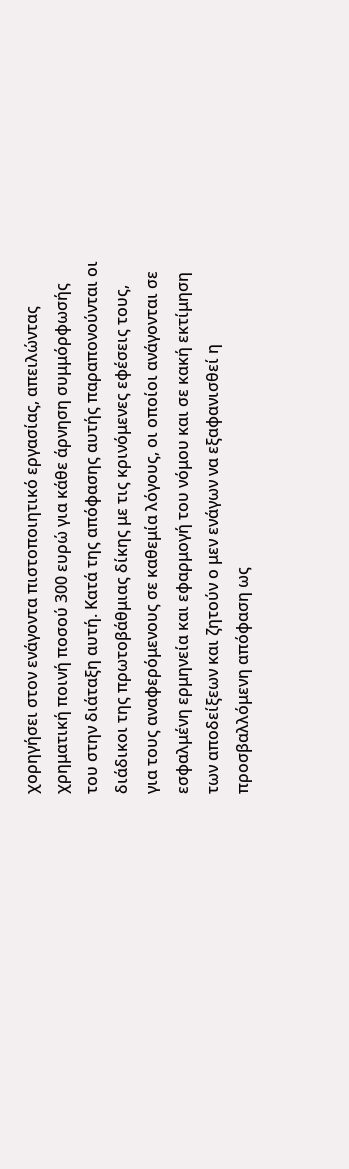χορηγήσει στον ενάγοντα πιστοποιητικό εργασίας, απειλώντας χρηματική ποινή ποσού 300 ευρώ για κάθε άρνηση συμμόρφωσής του στην διάταξη αυτή. Κατά της απόφασης αυτής παραπονούνται οι διάδικοι της πρωτοβάθμιας δίκης με τις κρινόμενες εφέσεις τους, για τους αναφερόμενους σε καθεμία λόγους, οι οποίοι ανάγονται σε εσφαλμένη ερμηνεία και εφαρμογή του νόμου και σε κακή εκτίμηση των αποδείξεων και ζητούν ο μεν ενάγων να εξαφανισθεί η προσβαλλόμενη απόφαση ως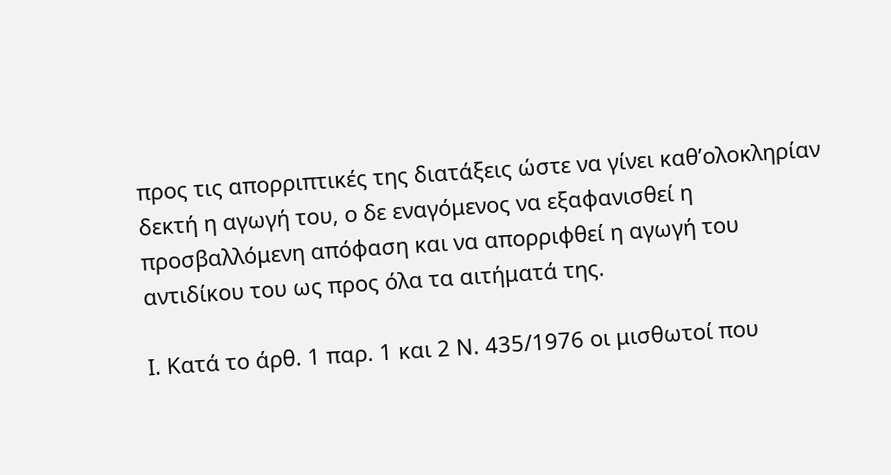προς τις απορριπτικές της διατάξεις ώστε να γίνει καθ’ολοκληρίαν δεκτή η αγωγή του, ο δε εναγόμενος να εξαφανισθεί η προσβαλλόμενη απόφαση και να απορριφθεί η αγωγή του αντιδίκου του ως προς όλα τα αιτήματά της.

Ι. Κατά το άρθ. 1 παρ. 1 και 2 Ν. 435/1976 οι μισθωτοί που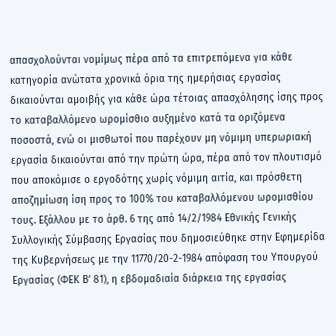απασχολούνται νομίμως πέρα από τα επιτρεπόμενα για κάθε κατηγορία ανώτατα χρονικά όρια της ημερήσιας εργασίας δικαιούνται αμοιβής για κάθε ώρα τέτοιας απασχόλησης ίσης προς το καταβαλλόμενο ωρομίσθιο αυξημένο κατά τα οριζόμενα ποσοστά, ενώ οι μισθωτοί που παρέχουν μη νόμιμη υπερωριακή εργασία δικαιούνται από την πρώτη ώρα, πέρα από τον πλουτισμό που αποκόμισε ο εργοδότης χωρίς νόμιμη αιτία, και πρόσθετη αποζημίωση ίση προς το 100% του καταβαλλόμενου ωρομισθίου τους. Εξάλλου με το άρθ. 6 της από 14/2/1984 Εθνικής Γενικής Συλλογικής Σύμβασης Εργασίας που δημοσιεύθηκε στην Εφημερίδα της Κυβερνήσεως με την 11770/20-2-1984 απόφαση του Υπουργού Εργασίας (ΦΕΚ Β’ 81), η εβδομαδιαία διάρκεια της εργασίας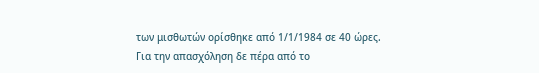των μισθωτών ορίσθηκε από 1/1/1984 σε 40 ώρες. Για την απασχόληση δε πέρα από το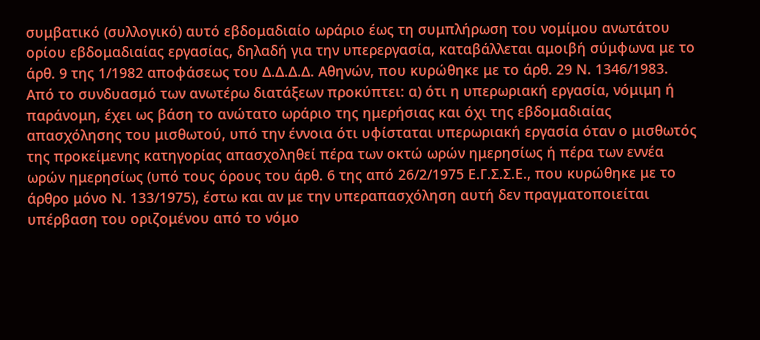συμβατικό (συλλογικό) αυτό εβδομαδιαίο ωράριο έως τη συμπλήρωση του νομίμου ανωτάτου ορίου εβδομαδιαίας εργασίας, δηλαδή για την υπερεργασία, καταβάλλεται αμοιβή σύμφωνα με το άρθ. 9 της 1/1982 αποφάσεως του Δ.Δ.Δ.Δ. Αθηνών, που κυρώθηκε με το άρθ. 29 Ν. 1346/1983. Από το συνδυασμό των ανωτέρω διατάξεων προκύπτει: α) ότι η υπερωριακή εργασία, νόμιμη ή παράνομη, έχει ως βάση το ανώτατο ωράριο της ημερήσιας και όχι της εβδομαδιαίας απασχόλησης του μισθωτού, υπό την έννοια ότι υφίσταται υπερωριακή εργασία όταν ο μισθωτός της προκείμενης κατηγορίας απασχοληθεί πέρα των οκτώ ωρών ημερησίως ή πέρα των εννέα ωρών ημερησίως (υπό τους όρους του άρθ. 6 της από 26/2/1975 Ε.Γ.Σ.Σ.Ε., που κυρώθηκε με το άρθρο μόνο Ν. 133/1975), έστω και αν με την υπεραπασχόληση αυτή δεν πραγματοποιείται υπέρβαση του οριζομένου από το νόμο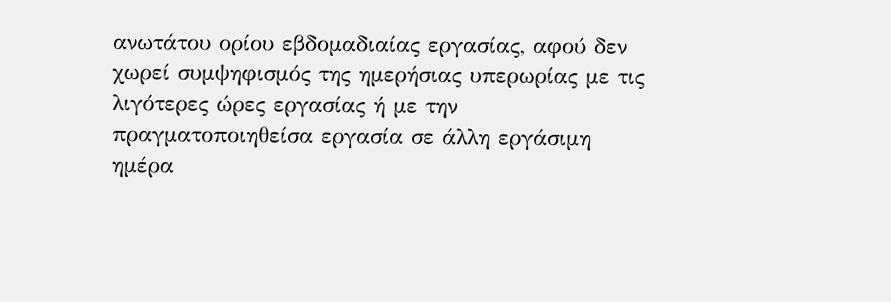ανωτάτου ορίου εβδομαδιαίας εργασίας, αφού δεν χωρεί συμψηφισμός της ημερήσιας υπερωρίας με τις λιγότερες ώρες εργασίας ή με την πραγματοποιηθείσα εργασία σε άλλη εργάσιμη ημέρα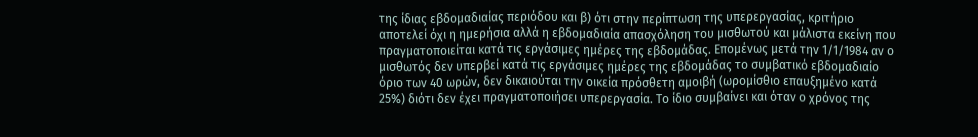της ίδιας εβδομαδιαίας περιόδου και β) ότι στην περίπτωση της υπερεργασίας, κριτήριο αποτελεί όχι η ημερήσια αλλά η εβδομαδιαία απασχόληση του μισθωτού και μάλιστα εκείνη που πραγματοποιείται κατά τις εργάσιμες ημέρες της εβδομάδας. Επομένως μετά την 1/1/1984 αν ο μισθωτός δεν υπερβεί κατά τις εργάσιμες ημέρες της εβδομάδας το συμβατικό εβδομαδιαίο όριο των 40 ωρών, δεν δικαιούται την οικεία πρόσθετη αμοιβή (ωρομίσθιο επαυξημένο κατά 25%) διότι δεν έχει πραγματοποιήσει υπερεργασία. Το ίδιο συμβαίνει και όταν ο χρόνος της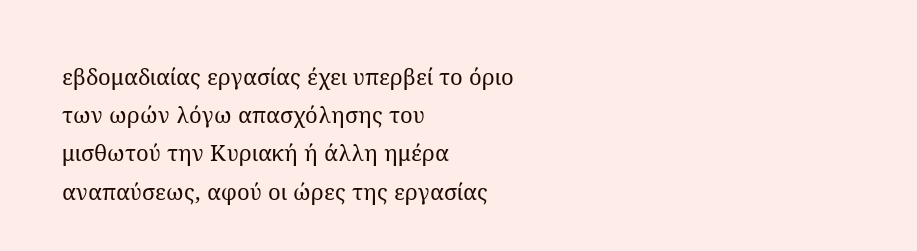εβδομαδιαίας εργασίας έχει υπερβεί το όριο των ωρών λόγω απασχόλησης του μισθωτού την Κυριακή ή άλλη ημέρα αναπαύσεως, αφού οι ώρες της εργασίας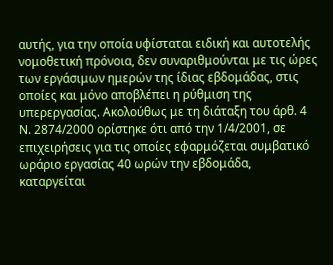αυτής, για την οποία υφίσταται ειδική και αυτοτελής νομοθετική πρόνοια, δεν συναριθμούνται με τις ώρες των εργάσιμων ημερών της ίδιας εβδομάδας, στις οποίες και μόνο αποβλέπει η ρύθμιση της υπερεργασίας. Ακολούθως με τη διάταξη του άρθ. 4 Ν. 2874/2000 ορίστηκε ότι από την 1/4/2001, σε επιχειρήσεις για τις οποίες εφαρμόζεται συμβατικό ωράριο εργασίας 40 ωρών την εβδομάδα, καταργείται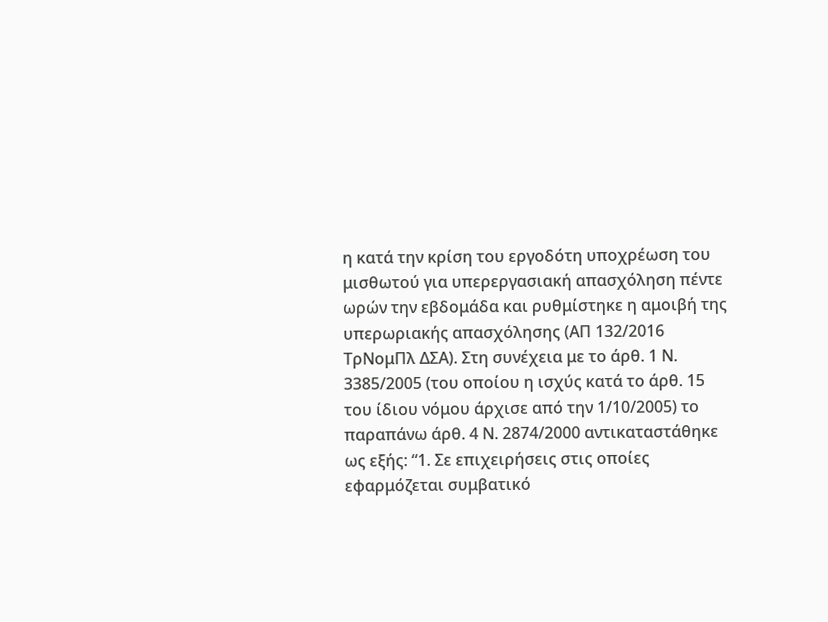η κατά την κρίση του εργοδότη υποχρέωση του μισθωτού για υπερεργασιακή απασχόληση πέντε ωρών την εβδομάδα και ρυθμίστηκε η αμοιβή της υπερωριακής απασχόλησης (ΑΠ 132/2016 ΤρΝομΠλ ΔΣΑ). Στη συνέχεια με το άρθ. 1 Ν. 3385/2005 (του οποίου η ισχύς κατά το άρθ. 15 του ίδιου νόμου άρχισε από την 1/10/2005) το παραπάνω άρθ. 4 Ν. 2874/2000 αντικαταστάθηκε ως εξής: “1. Σε επιχειρήσεις στις οποίες εφαρμόζεται συμβατικό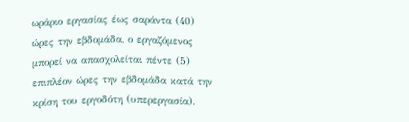ωράριο εργασίας έως σαράντα (40) ώρες την εβδομάδα, ο εργαζόμενος μπορεί να απασχολείται πέντε (5) επιπλέον ώρες την εβδομάδα κατά την κρίση του εργοδότη (υπερεργασία).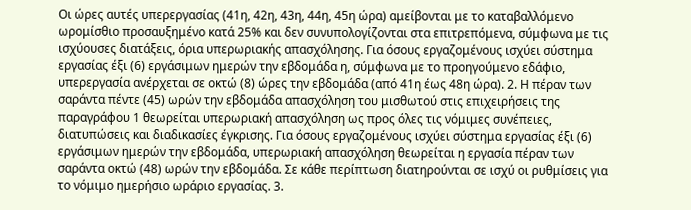Οι ώρες αυτές υπερεργασίας (41η, 42η, 43η, 44η, 45η ώρα) αμείβονται με το καταβαλλόμενο ωρομίσθιο προσαυξημένο κατά 25% και δεν συνυπολογίζονται στα επιτρεπόμενα, σύμφωνα με τις ισχύουσες διατάξεις, όρια υπερωριακής απασχόλησης. Για όσους εργαζομένους ισχύει σύστημα εργασίας έξι (6) εργάσιμων ημερών την εβδομάδα η, σύμφωνα με το προηγούμενο εδάφιο, υπερεργασία ανέρχεται σε οκτώ (8) ώρες την εβδομάδα (από 41η έως 48η ώρα). 2. Η πέραν των σαράντα πέντε (45) ωρών την εβδομάδα απασχόληση του μισθωτού στις επιχειρήσεις της παραγράφου 1 θεωρείται υπερωριακή απασχόληση ως προς όλες τις νόμιμες συνέπειες, διατυπώσεις και διαδικασίες έγκρισης. Για όσους εργαζομένους ισχύει σύστημα εργασίας έξι (6) εργάσιμων ημερών την εβδομάδα, υπερωριακή απασχόληση θεωρείται η εργασία πέραν των σαράντα οκτώ (48) ωρών την εβδομάδα. Σε κάθε περίπτωση διατηρούνται σε ισχύ οι ρυθμίσεις για το νόμιμο ημερήσιο ωράριο εργασίας. 3.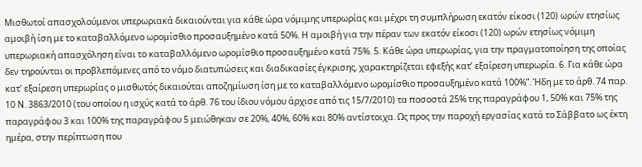Μισθωτοί απασχολούμενοι υπερωριακά δικαιούνται για κάθε ώρα νόμιμης υπερωρίας και μέχρι τη συμπλήρωση εκατόν είκοσι (120) ωρών ετησίως αμοιβή ίση με το καταβαλλόμενο ωρομίσθιο προσαυξημένο κατά 50%. Η αμοιβή για την πέραν των εκατόν είκοσι (120) ωρών ετησίως νόμιμη υπερωριακή απασχόληση είναι το καταβαλλόμενο ωρομίσθιο προσαυξημένο κατά 75%. 5. Κάθε ώρα υπερωρίας, για την πραγματοποίηση της οποίας δεν τηρούνται οι προβλεπόμενες από το νόμο διατυπώσεις και διαδικασίες έγκρισης, χαρακτηρίζεται εφεξής κατ’ εξαίρεση υπερωρία. 6. Για κάθε ώρα κατ’ εξαίρεση υπερωρίας ο μισθωτός δικαιούται αποζημίωση ίση με το καταβαλλόμενο ωρομίσθιο προσαυξημένο κατά 100%”. Ήδη με το άρθ. 74 παρ. 10 Ν. 3863/2010 (του οποίου η ισχύς κατά το άρθ. 76 του ίδιου νόμου άρχισε από τις 15/7/2010) τα ποσοστά 25% της παραγράφου 1, 50% και 75% της παραγράφου 3 και 100% της παραγράφου 5 μειώθηκαν σε 20%, 40%, 60% και 80% αντίστοιχα. Ως προς την παροχή εργασίας κατά το Σάββατο ως έκτη ημέρα, στην περίπτωση που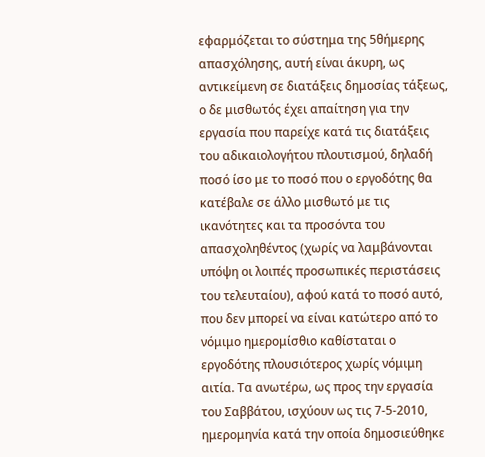εφαρμόζεται το σύστημα της 5θήμερης απασχόλησης, αυτή είναι άκυρη, ως αντικείμενη σε διατάξεις δημοσίας τάξεως, ο δε μισθωτός έχει απαίτηση για την εργασία που παρείχε κατά τις διατάξεις του αδικαιολογήτου πλουτισμού, δηλαδή ποσό ίσο με το ποσό που ο εργοδότης θα κατέβαλε σε άλλο μισθωτό με τις ικανότητες και τα προσόντα του απασχοληθέντος (χωρίς να λαμβάνονται υπόψη οι λοιπές προσωπικές περιστάσεις του τελευταίου), αφού κατά το ποσό αυτό, που δεν μπορεί να είναι κατώτερο από το νόμιμο ημερομίσθιο καθίσταται ο εργοδότης πλουσιότερος χωρίς νόμιμη αιτία. Τα ανωτέρω, ως προς την εργασία του Σαββάτου, ισχύουν ως τις 7-5-2010, ημερομηνία κατά την οποία δημοσιεύθηκε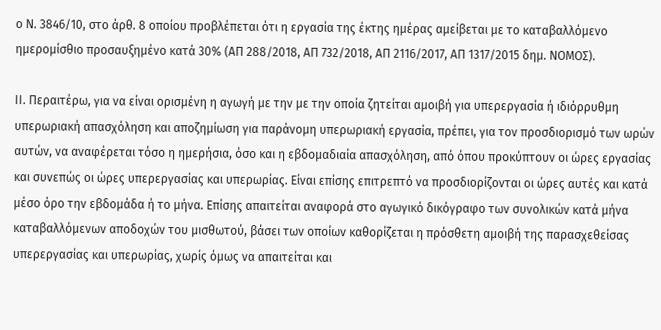ο Ν. 3846/10, στο άρθ. 8 οποίου προβλέπεται ότι η εργασία της έκτης ημέρας αμείβεται με το καταβαλλόμενο ημερομίσθιο προσαυξημένο κατά 30% (ΑΠ 288/2018, ΑΠ 732/2018, ΑΠ 2116/2017, ΑΠ 1317/2015 δημ. ΝΟΜΟΣ).

ΙΙ. Περαιτέρω, για να είναι ορισμένη η αγωγή με την με την οποία ζητείται αμοιβή για υπερεργασία ή ιδιόρρυθμη υπερωριακή απασχόληση και αποζημίωση για παράνομη υπερωριακή εργασία, πρέπει, για τον προσδιορισμό των ωρών αυτών, να αναφέρεται τόσο η ημερήσια, όσο και η εβδομαδιαία απασχόληση, από όπου προκύπτουν οι ώρες εργασίας και συνεπώς οι ώρες υπερεργασίας και υπερωρίας. Είναι επίσης επιτρεπτό να προσδιορίζονται οι ώρες αυτές και κατά μέσο όρο την εβδομάδα ή το μήνα. Επίσης απαιτείται αναφορά στο αγωγικό δικόγραφο των συνολικών κατά μήνα καταβαλλόμενων αποδοχών του μισθωτού, βάσει των οποίων καθορίζεται η πρόσθετη αμοιβή της παρασχεθείσας υπερεργασίας και υπερωρίας, χωρίς όμως να απαιτείται και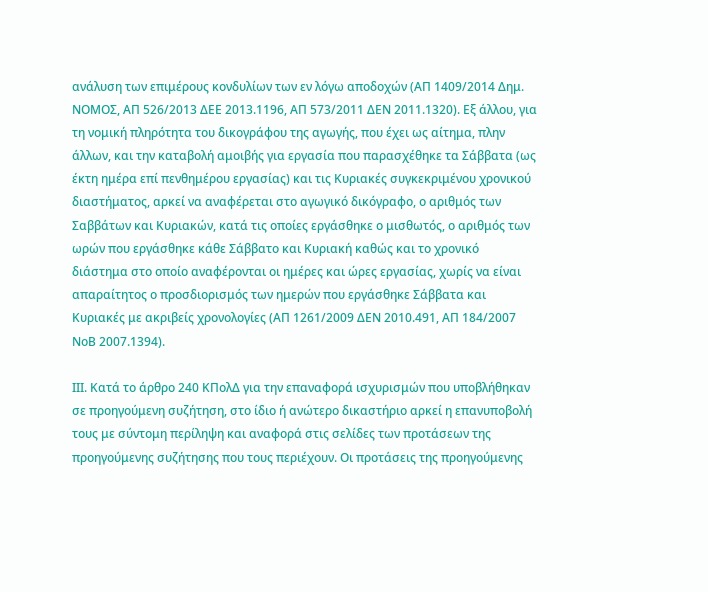ανάλυση των επιμέρους κονδυλίων των εν λόγω αποδοχών (ΑΠ 1409/2014 Δημ. ΝΟΜΟΣ, ΑΠ 526/2013 ΔΕΕ 2013.1196, ΑΠ 573/2011 ΔΕΝ 2011.1320). Εξ άλλου, για τη νομική πληρότητα του δικογράφου της αγωγής, που έχει ως αίτημα, πλην άλλων, και την καταβολή αμοιβής για εργασία που παρασχέθηκε τα Σάββατα (ως έκτη ημέρα επί πενθημέρου εργασίας) και τις Κυριακές συγκεκριμένου χρονικού διαστήματος, αρκεί να αναφέρεται στο αγωγικό δικόγραφο, ο αριθμός των Σαββάτων και Κυριακών, κατά τις οποίες εργάσθηκε ο μισθωτός, ο αριθμός των ωρών που εργάσθηκε κάθε Σάββατο και Κυριακή καθώς και το χρονικό διάστημα στο οποίο αναφέρονται οι ημέρες και ώρες εργασίας, χωρίς να είναι απαραίτητος ο προσδιορισμός των ημερών που εργάσθηκε Σάββατα και Κυριακές με ακριβείς χρονολογίες (ΑΠ 1261/2009 ΔΕΝ 2010.491, ΑΠ 184/2007 ΝοΒ 2007.1394).

ΙΙΙ. Κατά το άρθρο 240 ΚΠολΔ για την επαναφορά ισχυρισμών που υποβλήθηκαν σε προηγούμενη συζήτηση, στο ίδιο ή ανώτερο δικαστήριο αρκεί η επανυποβολή τους με σύντομη περίληψη και αναφορά στις σελίδες των προτάσεων της προηγούμενης συζήτησης που τους περιέχουν. Οι προτάσεις της προηγούμενης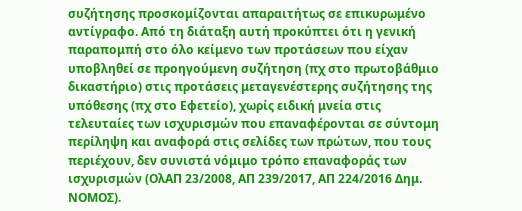συζήτησης προσκομίζονται απαραιτήτως σε επικυρωμένο αντίγραφο. Από τη διάταξη αυτή προκύπτει ότι η γενική παραπομπή στο όλο κείμενο των προτάσεων που είχαν υποβληθεί σε προηγούμενη συζήτηση (πχ στο πρωτοβάθμιο δικαστήριο) στις προτάσεις μεταγενέστερης συζήτησης της υπόθεσης (πχ στο Εφετείο), χωρίς ειδική μνεία στις τελευταίες των ισχυρισμών που επαναφέρονται σε σύντομη περίληψη και αναφορά στις σελίδες των πρώτων, που τους περιέχουν, δεν συνιστά νόμιμο τρόπο επαναφοράς των ισχυρισμών (ΟλΑΠ 23/2008, ΑΠ 239/2017, ΑΠ 224/2016 Δημ. ΝΟΜΟΣ).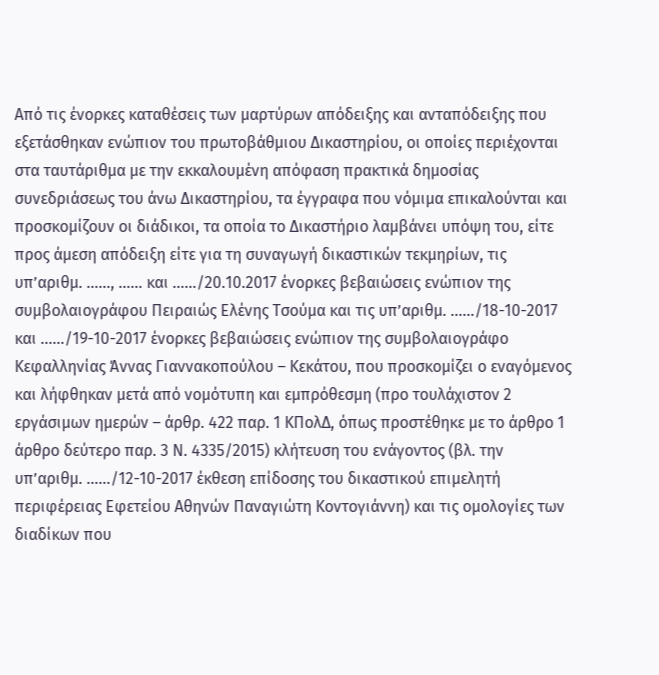Από τις ένορκες καταθέσεις των μαρτύρων απόδειξης και ανταπόδειξης που εξετάσθηκαν ενώπιον του πρωτοβάθμιου Δικαστηρίου, οι οποίες περιέχονται στα ταυτάριθμα με την εκκαλουμένη απόφαση πρακτικά δημοσίας συνεδριάσεως του άνω Δικαστηρίου, τα έγγραφα που νόμιμα επικαλούνται και προσκομίζουν οι διάδικοι, τα οποία το Δικαστήριο λαμβάνει υπόψη του, είτε προς άμεση απόδειξη είτε για τη συναγωγή δικαστικών τεκμηρίων, τις υπ’αριθμ. ……, …… και ……/20.10.2017 ένορκες βεβαιώσεις ενώπιον της συμβολαιογράφου Πειραιώς Ελένης Τσούμα και τις υπ’αριθμ. ……/18-10-2017 και ……/19-10-2017 ένορκες βεβαιώσεις ενώπιον της συμβολαιογράφο Κεφαλληνίας Άννας Γιαννακοπούλου – Κεκάτου, που προσκομίζει ο εναγόμενος και λήφθηκαν μετά από νομότυπη και εμπρόθεσμη (προ τουλάχιστον 2 εργάσιμων ημερών – άρθρ. 422 παρ. 1 ΚΠολΔ, όπως προστέθηκε με το άρθρο 1 άρθρο δεύτερο παρ. 3 Ν. 4335/2015) κλήτευση του ενάγοντος (βλ. την υπ’αριθμ. ……/12-10-2017 έκθεση επίδοσης του δικαστικού επιμελητή περιφέρειας Εφετείου Αθηνών Παναγιώτη Κοντογιάννη) και τις ομολογίες των διαδίκων που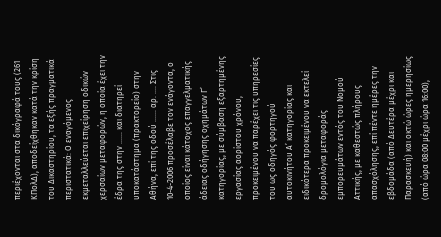περιέχονται στα δικόγραφά τους (261 ΚΠολΔ), αποδείχθηκαν κατά την κρίση του Δικαστηρίου, τα εξής πραγματικά περιστατικά: Ο εναγόμενος εκμεταλλεύεται επιχείρηση οδικών χερσαίων μεταφορών, η οποία έχει την έδρα της στην …… και διατηρεί υποκατάστημα (πρακτορείο) στην Αθήνα, επί της οδού …… αρ. …. Στις 10-4-2006 προσέλαβε τον ενάγοντα, ο οποίος είναι κάτοχος επαγγελματικής άδειας οδήγησης οχημάτων Γ’ κατηγορίας, με σύμβαση εξαρτημένης εργασίας αορίστου χρόνου, προκειμένου να παρέχει τις υπηρεσίες του ως οδηγός φορτηγού αυτοκινήτου Α’ κατηγορίας και ειδικότερα προκειμένου να εκτελεί δρομολόγια μεταφοράς εμπορευμάτων εντός του Νομού Αττικής, με καθεστώς πλήρους απασχόλησης, επί πέντε ημέρες την εβδομάδα (από Δευτέρα μέχρι και Παρασκευή) και οκτώ ώρες ημερησίως (από ώρα 08:00 μέχρι ώρα 16:00),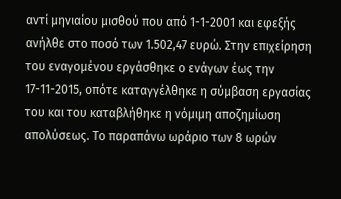αντί μηνιαίου μισθού που από 1-1-2001 και εφεξής ανήλθε στο ποσό των 1.502,47 ευρώ. Στην επιχείρηση του εναγομένου εργάσθηκε ο ενάγων έως την 17-11-2015, οπότε καταγγέλθηκε η σύμβαση εργασίας του και του καταβλήθηκε η νόμιμη αποζημίωση απολύσεως. Το παραπάνω ωράριο των 8 ωρών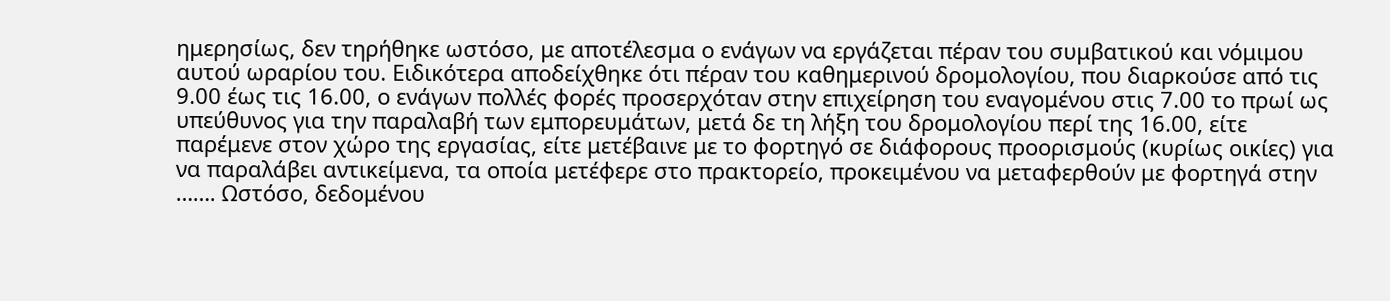ημερησίως, δεν τηρήθηκε ωστόσο, με αποτέλεσμα ο ενάγων να εργάζεται πέραν του συμβατικού και νόμιμου αυτού ωραρίου του. Ειδικότερα αποδείχθηκε ότι πέραν του καθημερινού δρομολογίου, που διαρκούσε από τις 9.00 έως τις 16.00, ο ενάγων πολλές φορές προσερχόταν στην επιχείρηση του εναγομένου στις 7.00 το πρωί ως υπεύθυνος για την παραλαβή των εμπορευμάτων, μετά δε τη λήξη του δρομολογίου περί της 16.00, είτε παρέμενε στον χώρο της εργασίας, είτε μετέβαινε με το φορτηγό σε διάφορους προορισμούς (κυρίως οικίες) για να παραλάβει αντικείμενα, τα οποία μετέφερε στο πρακτορείο, προκειμένου να μεταφερθούν με φορτηγά στην ……. Ωστόσο, δεδομένου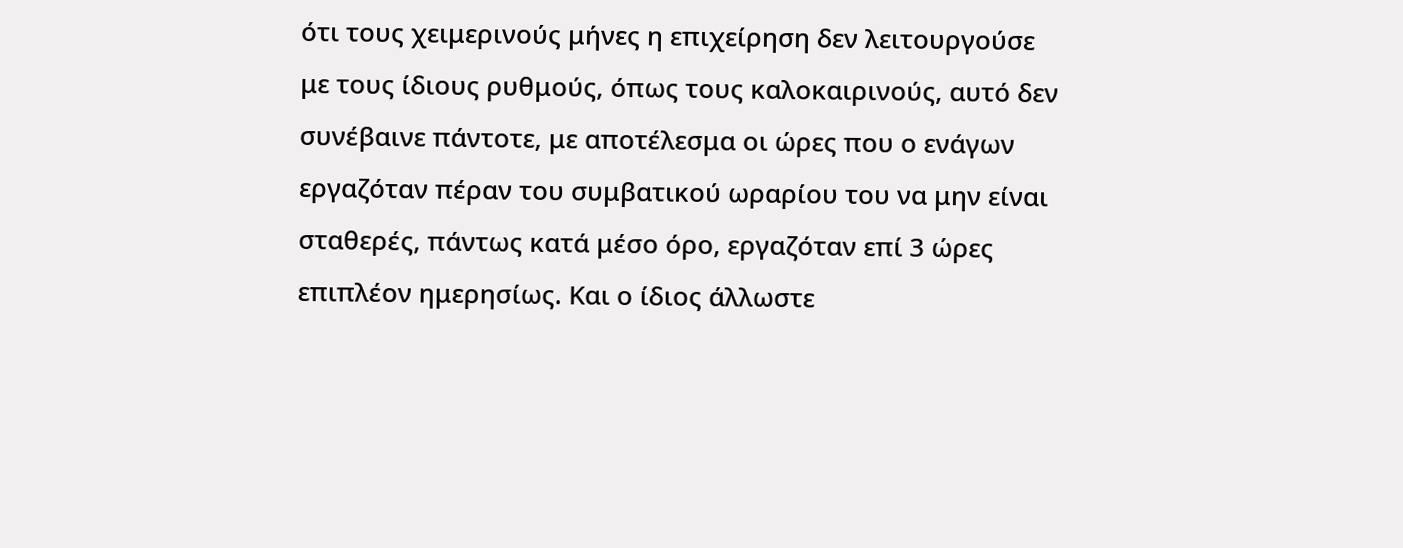ότι τους χειμερινούς μήνες η επιχείρηση δεν λειτουργούσε με τους ίδιους ρυθμούς, όπως τους καλοκαιρινούς, αυτό δεν συνέβαινε πάντοτε, με αποτέλεσμα οι ώρες που ο ενάγων εργαζόταν πέραν του συμβατικού ωραρίου του να μην είναι σταθερές, πάντως κατά μέσο όρο, εργαζόταν επί 3 ώρες επιπλέον ημερησίως. Και ο ίδιος άλλωστε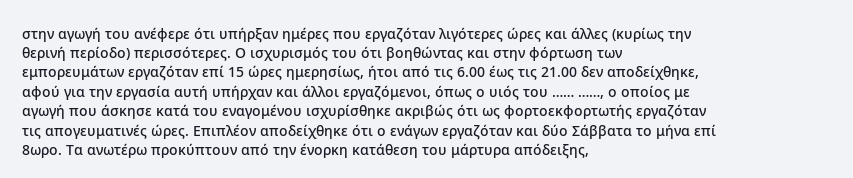στην αγωγή του ανέφερε ότι υπήρξαν ημέρες που εργαζόταν λιγότερες ώρες και άλλες (κυρίως την θερινή περίοδο) περισσότερες. Ο ισχυρισμός του ότι βοηθώντας και στην φόρτωση των εμπορευμάτων εργαζόταν επί 15 ώρες ημερησίως, ήτοι από τις 6.00 έως τις 21.00 δεν αποδείχθηκε, αφού για την εργασία αυτή υπήρχαν και άλλοι εργαζόμενοι, όπως ο υιός του …… ……, ο οποίος με αγωγή που άσκησε κατά του εναγομένου ισχυρίσθηκε ακριβώς ότι ως φορτοεκφορτωτής εργαζόταν τις απογευματινές ώρες. Επιπλέον αποδείχθηκε ότι ο ενάγων εργαζόταν και δύο Σάββατα το μήνα επί 8ωρο. Τα ανωτέρω προκύπτουν από την ένορκη κατάθεση του μάρτυρα απόδειξης,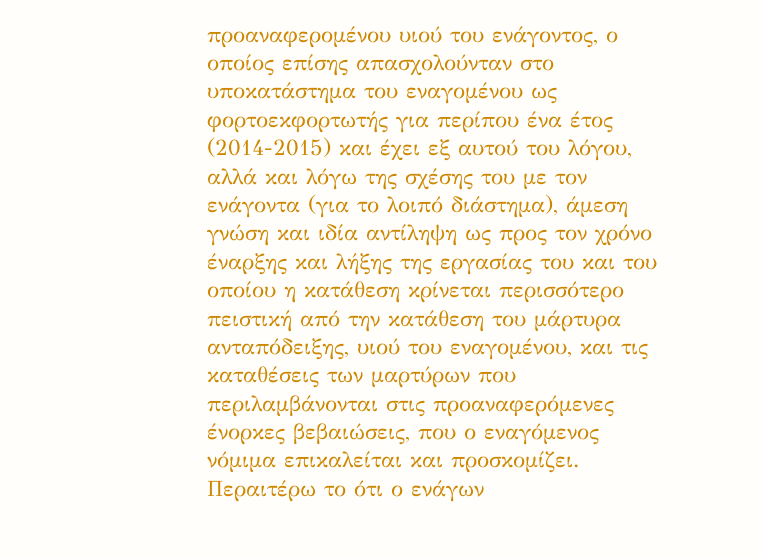προαναφερομένου υιού του ενάγοντος, ο οποίος επίσης απασχολούνταν στο υποκατάστημα του εναγομένου ως φορτοεκφορτωτής για περίπου ένα έτος (2014-2015) και έχει εξ αυτού του λόγου, αλλά και λόγω της σχέσης του με τον ενάγοντα (για το λοιπό διάστημα), άμεση γνώση και ιδία αντίληψη ως προς τον χρόνο έναρξης και λήξης της εργασίας του και του οποίου η κατάθεση κρίνεται περισσότερο πειστική από την κατάθεση του μάρτυρα ανταπόδειξης, υιού του εναγομένου, και τις καταθέσεις των μαρτύρων που περιλαμβάνονται στις προαναφερόμενες ένορκες βεβαιώσεις, που ο εναγόμενος νόμιμα επικαλείται και προσκομίζει. Περαιτέρω το ότι ο ενάγων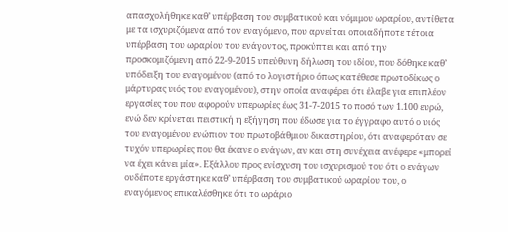απασχολήθηκε καθ’ υπέρβαση του συμβατικού και νόμιμου ωραρίου, αντίθετα με τα ισχυριζόμενα από τον εναγόμενο, που αρνείται οποιαδήποτε τέτοια υπέρβαση του ωραρίου του ενάγοντος, προκύπτει και από την προσκομιζόμενη από 22-9-2015 υπεύθυνη δήλωση του ιδίου, που δόθηκε καθ’ υπόδειξη του εναγομένου (από το λογιστήριο όπως κατέθεσε πρωτοδίκως ο μάρτυρας υιός του εναγομένου), στην οποία αναφέρει ότι έλαβε για επιπλέον εργασίες του που αφορούν υπερωρίες έως 31-7-2015 το ποσό των 1.100 ευρώ, ενώ δεν κρίνεται πειστική η εξήγηση που έδωσε για το έγγραφο αυτό ο υιός του εναγομένου ενώπιον του πρωτοβάθμιου δικαστηρίου, ότι αναφερόταν σε τυχόν υπερωρίες που θα έκανε ο ενάγων, αν και στη συνέχεια ανέφερε «μπορεί να έχει κάνει μία». Εξάλλου προς ενίσχυση του ισχυρισμού του ότι ο ενάγων ουδέποτε εργάστηκε καθ’ υπέρβαση του συμβατικού ωραρίου του, ο εναγόμενος επικαλέσθηκε ότι το ωράριο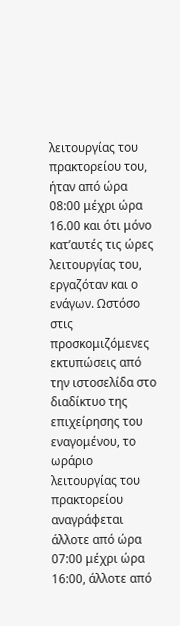λειτουργίας του πρακτορείου του, ήταν από ώρα 08:00 μέχρι ώρα 16.00 και ότι μόνο κατ’αυτές τις ώρες λειτουργίας του, εργαζόταν και ο ενάγων. Ωστόσο στις προσκομιζόμενες εκτυπώσεις από την ιστοσελίδα στο διαδίκτυο της επιχείρησης του εναγομένου, το ωράριο λειτουργίας του πρακτορείου αναγράφεται άλλοτε από ώρα 07:00 μέχρι ώρα 16:00, άλλοτε από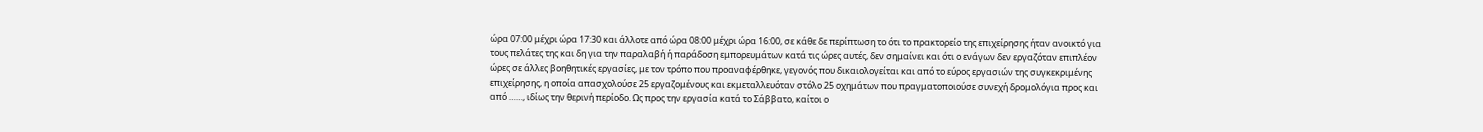ώρα 07:00 μέχρι ώρα 17:30 και άλλοτε από ώρα 08:00 μέχρι ώρα 16:00, σε κάθε δε περίπτωση το ότι το πρακτορείο της επιχείρησης ήταν ανοικτό για τους πελάτες της και δη για την παραλαβή ή παράδοση εμπορευμάτων κατά τις ώρες αυτές, δεν σημαίνει και ότι ο ενάγων δεν εργαζόταν επιπλέον ώρες σε άλλες βοηθητικές εργασίες, με τον τρόπο που προαναφέρθηκε, γεγονός που δικαιολογείται και από το εύρος εργασιών της συγκεκριμένης επιχείρησης, η οποία απασχολούσε 25 εργαζομένους και εκμεταλλευόταν στόλο 25 οχημάτων που πραγματοποιούσε συνεχή δρομολόγια προς και από ……, ιδίως την θερινή περίοδο. Ως προς την εργασία κατά το Σάββατο, καίτοι ο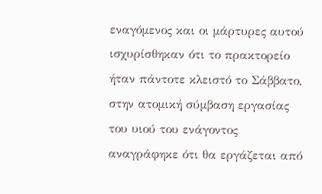εναγόμενος και οι μάρτυρες αυτού ισχυρίσθηκαν ότι το πρακτορείο ήταν πάντοτε κλειστό το Σάββατο, στην ατομική σύμβαση εργασίας του υιού του ενάγοντος αναγράφηκε ότι θα εργάζεται από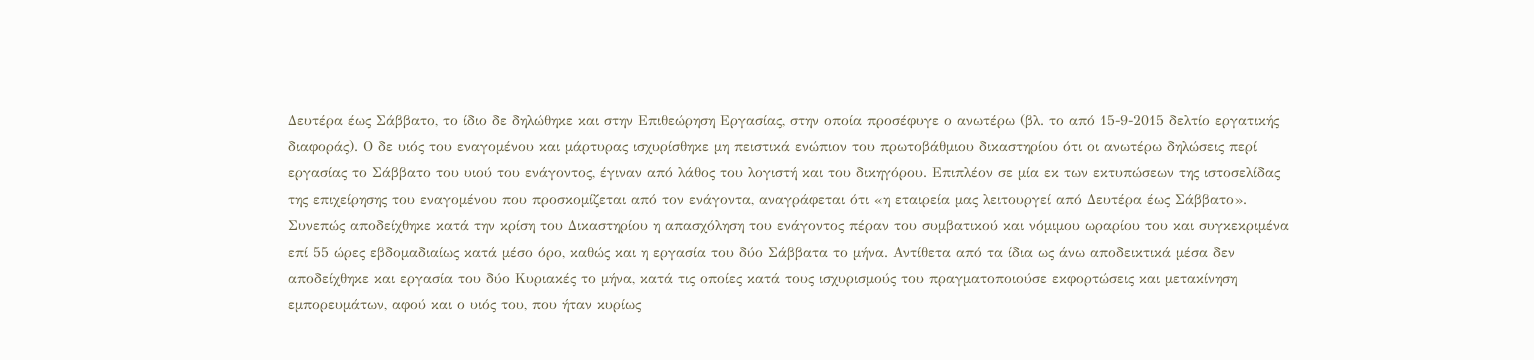Δευτέρα έως Σάββατο, το ίδιο δε δηλώθηκε και στην Επιθεώρηση Εργασίας, στην οποία προσέφυγε ο ανωτέρω (βλ. το από 15-9-2015 δελτίο εργατικής διαφοράς). Ο δε υιός του εναγομένου και μάρτυρας ισχυρίσθηκε μη πειστικά ενώπιον του πρωτοβάθμιου δικαστηρίου ότι οι ανωτέρω δηλώσεις περί εργασίας το Σάββατο του υιού του ενάγοντος, έγιναν από λάθος του λογιστή και του δικηγόρου. Επιπλέον σε μία εκ των εκτυπώσεων της ιστοσελίδας της επιχείρησης του εναγομένου που προσκομίζεται από τον ενάγοντα, αναγράφεται ότι «η εταιρεία μας λειτουργεί από Δευτέρα έως Σάββατο». Συνεπώς αποδείχθηκε κατά την κρίση του Δικαστηρίου η απασχόληση του ενάγοντος πέραν του συμβατικού και νόμιμου ωραρίου του και συγκεκριμένα επί 55 ώρες εβδομαδιαίως κατά μέσο όρο, καθώς και η εργασία του δύο Σάββατα το μήνα. Αντίθετα από τα ίδια ως άνω αποδεικτικά μέσα δεν αποδείχθηκε και εργασία του δύο Κυριακές το μήνα, κατά τις οποίες κατά τους ισχυρισμούς του πραγματοποιούσε εκφορτώσεις και μετακίνηση εμπορευμάτων, αφού και ο υιός του, που ήταν κυρίως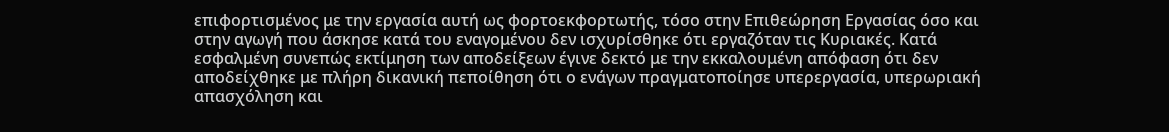επιφορτισμένος με την εργασία αυτή ως φορτοεκφορτωτής, τόσο στην Επιθεώρηση Εργασίας όσο και στην αγωγή που άσκησε κατά του εναγομένου δεν ισχυρίσθηκε ότι εργαζόταν τις Κυριακές. Κατά εσφαλμένη συνεπώς εκτίμηση των αποδείξεων έγινε δεκτό με την εκκαλουμένη απόφαση ότι δεν αποδείχθηκε με πλήρη δικανική πεποίθηση ότι ο ενάγων πραγματοποίησε υπερεργασία, υπερωριακή απασχόληση και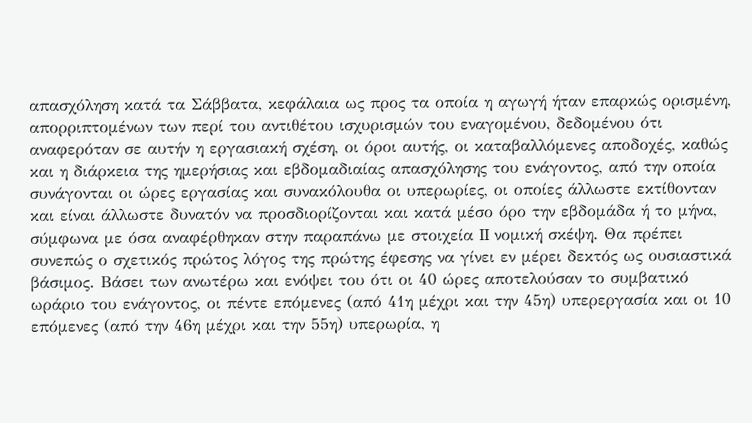απασχόληση κατά τα Σάββατα, κεφάλαια ως προς τα οποία η αγωγή ήταν επαρκώς ορισμένη, απορριπτομένων των περί του αντιθέτου ισχυρισμών του εναγομένου, δεδομένου ότι αναφερόταν σε αυτήν η εργασιακή σχέση, οι όροι αυτής, οι καταβαλλόμενες αποδοχές, καθώς και η διάρκεια της ημερήσιας και εβδομαδιαίας απασχόλησης του ενάγοντος, από την οποία συνάγονται οι ώρες εργασίας και συνακόλουθα οι υπερωρίες, οι οποίες άλλωστε εκτίθονταν και είναι άλλωστε δυνατόν να προσδιορίζονται και κατά μέσο όρο την εβδομάδα ή το μήνα, σύμφωνα με όσα αναφέρθηκαν στην παραπάνω με στοιχεία II νομική σκέψη. Θα πρέπει συνεπώς ο σχετικός πρώτος λόγος της πρώτης έφεσης να γίνει εν μέρει δεκτός ως ουσιαστικά βάσιμος. Βάσει των ανωτέρω και ενόψει του ότι οι 40 ώρες αποτελούσαν το συμβατικό ωράριο του ενάγοντος, οι πέντε επόμενες (από 41η μέχρι και την 45η) υπερεργασία και οι 10 επόμενες (από την 46η μέχρι και την 55η) υπερωρία, η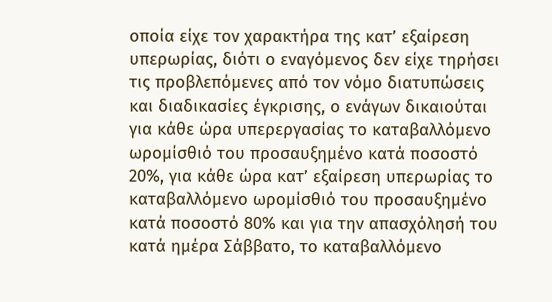οποία είχε τον χαρακτήρα της κατ’ εξαίρεση υπερωρίας, διότι ο εναγόμενος δεν είχε τηρήσει τις προβλεπόμενες από τον νόμο διατυπώσεις και διαδικασίες έγκρισης, ο ενάγων δικαιούται για κάθε ώρα υπερεργασίας το καταβαλλόμενο ωρομίσθιό του προσαυξημένο κατά ποσοστό 20%, για κάθε ώρα κατ’ εξαίρεση υπερωρίας το καταβαλλόμενο ωρομίσθιό του προσαυξημένο κατά ποσοστό 80% και για την απασχόλησή του κατά ημέρα Σάββατο, το καταβαλλόμενο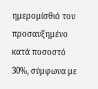ημερομίσθιό του προσαυξημένο κατά ποσοστό 30%, σύμφωνα με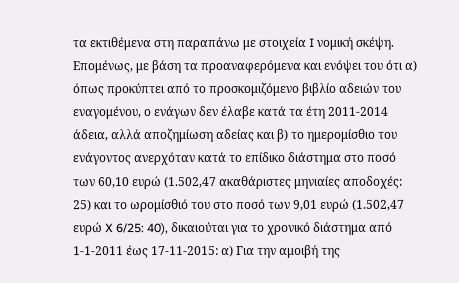τα εκτιθέμενα στη παραπάνω με στοιχεία I νομική σκέψη. Επομένως, με βάση τα προαναφερόμενα και ενόψει του ότι α) όπως προκύπτει από το προσκομιζόμενο βιβλίο αδειών του εναγομένου, ο ενάγων δεν έλαβε κατά τα έτη 2011-2014 άδεια, αλλά αποζημίωση αδείας και β) το ημερομίσθιο του ενάγοντος ανερχόταν κατά το επίδικο διάστημα στο ποσό των 60,10 ευρώ (1.502,47 ακαθάριστες μηνιαίες αποδοχές: 25) και το ωρομίσθιό του στο ποσό των 9,01 ευρώ (1.502,47 ευρώ X 6/25: 40), δικαιούται για το χρονικό διάστημα από 1-1-2011 έως 17-11-2015: α) Για την αμοιβή της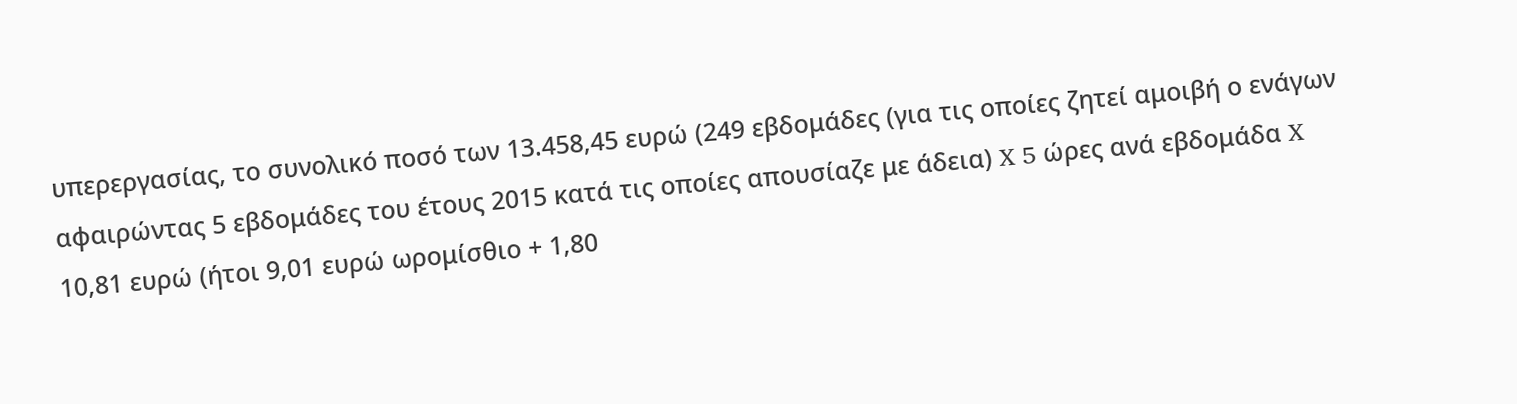υπερεργασίας, το συνολικό ποσό των 13.458,45 ευρώ (249 εβδομάδες (για τις οποίες ζητεί αμοιβή ο ενάγων αφαιρώντας 5 εβδομάδες του έτους 2015 κατά τις οποίες απουσίαζε με άδεια) X 5 ώρες ανά εβδομάδα X 10,81 ευρώ (ήτοι 9,01 ευρώ ωρομίσθιο + 1,80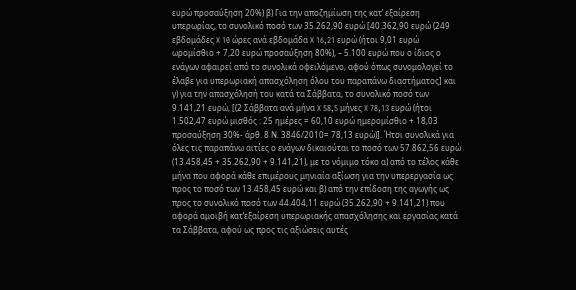ευρώ προσαύξηση 20%) β) Για την αποζημίωση της κατ’ εξαίρεση υπερωρίας, το συνολικό ποσό των 35.262,90 ευρώ [40.362,90 ευρώ (249 εβδομάδες X 10 ώρες ανά εβδομάδα X 16,21 ευρώ (ήτοι 9,01 ευρώ ωρομίσθιο + 7,20 ευρώ προσαύξηση 80%), – 5.100 ευρώ που ο ίδιος ο ενάγων αφαιρεί από το συνολικά οφειλόμενο, αφού όπως συνομολογεί το έλαβε για υπερωριακή απασχόληση όλου του παραπάνω διαστήματος] και γ) για την απασχόλησή του κατά τα Σάββατα, το συνολικό ποσό των 9.141,21 ευρώ, [(2 Σάββατα ανά μήνα X 58,5 μήνες X 78,13 ευρώ (ήτοι 1.502,47 ευρώ μισθός : 25 ημέρες = 60,10 ευρώ ημερομίσθιο + 18,03 προσαύξηση 30%- άρθ. 8 Ν. 3846/2010= 78,13 ευρώ)]. Ήτοι συνολικά για όλες τις παραπάνω αιτίες ο ενάγων δικαιούται το ποσό των 57.862,56 ευρώ (13.458,45 + 35.262,90 + 9.141,21), με το νόμιμο τόκο α) από το τέλος κάθε μήνα που αφορά κάθε επιμέρους μηνιαία αξίωση για την υπερεργασία ως προς το ποσό των 13.458,45 ευρώ και β) από την επίδοση της αγωγής ως προς το συνολικό ποσό των 44.404,11 ευρώ (35.262,90 + 9.141,21) που αφορά αμοιβή κατ’εξαίρεση υπερωριακής απασχόλησης και εργασίας κατά τα Σάββατα, αφού ως προς τις αξιώσεις αυτές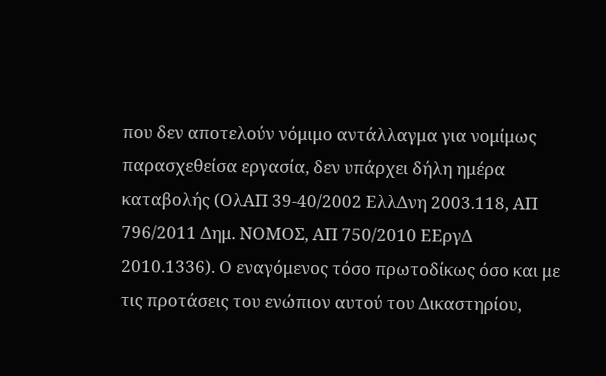που δεν αποτελούν νόμιμο αντάλλαγμα για νομίμως παρασχεθείσα εργασία, δεν υπάρχει δήλη ημέρα καταβολής (ΟλΑΠ 39-40/2002 ΕλλΔνη 2003.118, ΑΠ 796/2011 Δημ. ΝΟΜΟΣ, ΑΠ 750/2010 ΕΕργΔ 2010.1336). Ο εναγόμενος τόσο πρωτοδίκως όσο και με τις προτάσεις του ενώπιον αυτού του Δικαστηρίου,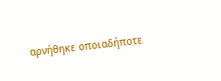αρνήθηκε οποιαδήποτε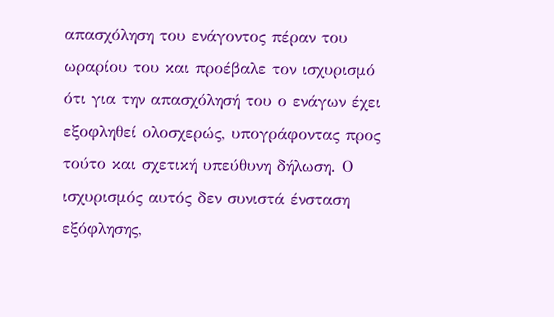απασχόληση του ενάγοντος πέραν του ωραρίου του και προέβαλε τον ισχυρισμό ότι για την απασχόλησή του ο ενάγων έχει εξοφληθεί ολοσχερώς, υπογράφοντας προς τούτο και σχετική υπεύθυνη δήλωση. Ο ισχυρισμός αυτός δεν συνιστά ένσταση εξόφλησης,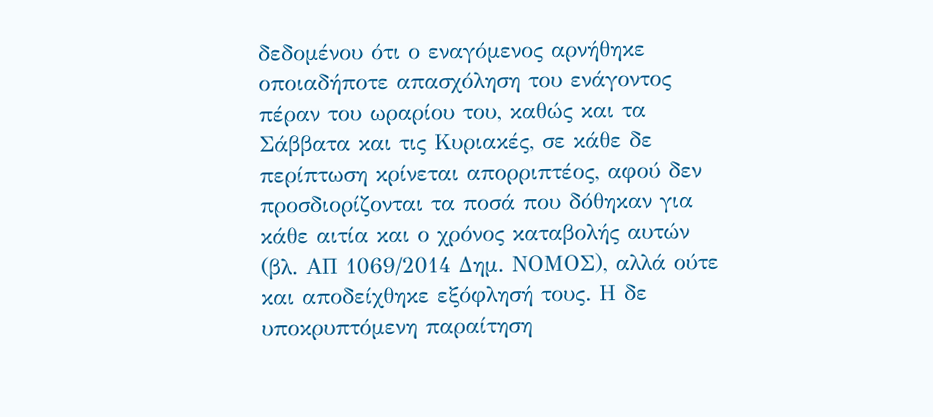δεδομένου ότι ο εναγόμενος αρνήθηκε οποιαδήποτε απασχόληση του ενάγοντος πέραν του ωραρίου του, καθώς και τα Σάββατα και τις Κυριακές, σε κάθε δε περίπτωση κρίνεται απορριπτέος, αφού δεν προσδιορίζονται τα ποσά που δόθηκαν για κάθε αιτία και ο χρόνος καταβολής αυτών (βλ. ΑΠ 1069/2014 Δημ. ΝΟΜΟΣ), αλλά ούτε και αποδείχθηκε εξόφλησή τους. Η δε υποκρυπτόμενη παραίτηση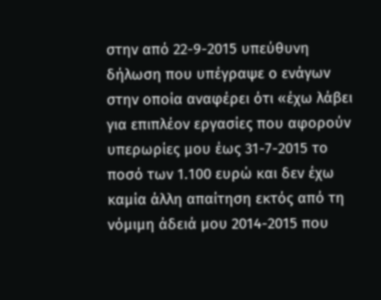στην από 22-9-2015 υπεύθυνη δήλωση που υπέγραψε ο ενάγων στην οποία αναφέρει ότι «έχω λάβει για επιπλέον εργασίες που αφορούν υπερωρίες μου έως 31-7-2015 το ποσό των 1.100 ευρώ και δεν έχω καμία άλλη απαίτηση εκτός από τη νόμιμη άδειά μου 2014-2015 που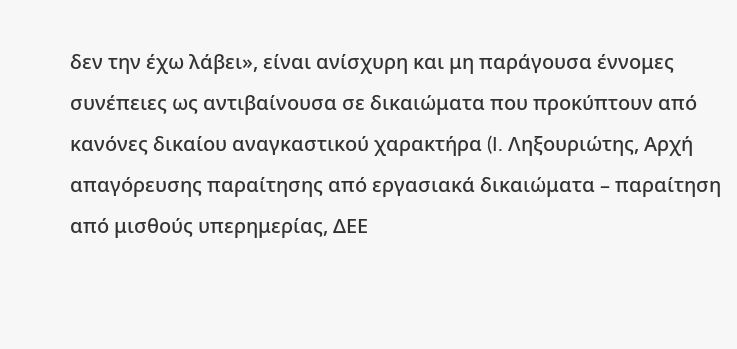δεν την έχω λάβει», είναι ανίσχυρη και μη παράγουσα έννομες συνέπειες ως αντιβαίνουσα σε δικαιώματα που προκύπτουν από κανόνες δικαίου αναγκαστικού χαρακτήρα (I. Ληξουριώτης, Αρχή απαγόρευσης παραίτησης από εργασιακά δικαιώματα – παραίτηση από μισθούς υπερημερίας, ΔΕΕ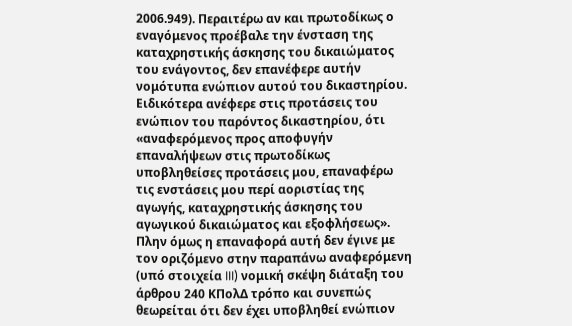2006.949). Περαιτέρω αν και πρωτοδίκως ο εναγόμενος προέβαλε την ένσταση της καταχρηστικής άσκησης του δικαιώματος του ενάγοντος, δεν επανέφερε αυτήν νομότυπα ενώπιον αυτού του δικαστηρίου. Ειδικότερα ανέφερε στις προτάσεις του ενώπιον του παρόντος δικαστηρίου, ότι «αναφερόμενος προς αποφυγήν επαναλήψεων στις πρωτοδίκως υποβληθείσες προτάσεις μου, επαναφέρω τις ενστάσεις μου περί αοριστίας της αγωγής, καταχρηστικής άσκησης του αγωγικού δικαιώματος και εξοφλήσεως». Πλην όμως η επαναφορά αυτή δεν έγινε με τον οριζόμενο στην παραπάνω αναφερόμενη (υπό στοιχεία III) νομική σκέψη διάταξη του άρθρου 240 ΚΠολΔ τρόπο και συνεπώς θεωρείται ότι δεν έχει υποβληθεί ενώπιον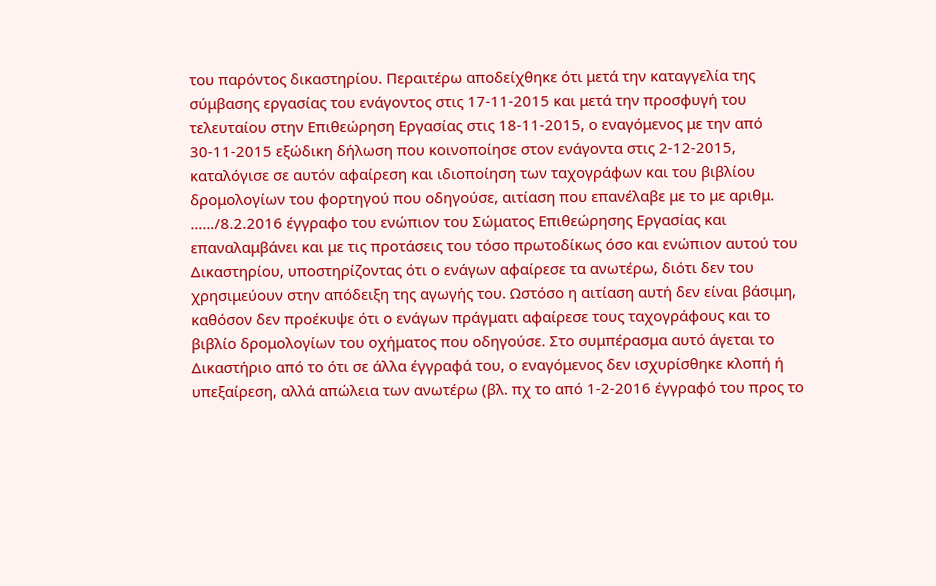του παρόντος δικαστηρίου. Περαιτέρω αποδείχθηκε ότι μετά την καταγγελία της σύμβασης εργασίας του ενάγοντος στις 17-11-2015 και μετά την προσφυγή του τελευταίου στην Επιθεώρηση Εργασίας στις 18-11-2015, ο εναγόμενος με την από 30-11-2015 εξώδικη δήλωση που κοινοποίησε στον ενάγοντα στις 2-12-2015, καταλόγισε σε αυτόν αφαίρεση και ιδιοποίηση των ταχογράφων και του βιβλίου δρομολογίων του φορτηγού που οδηγούσε, αιτίαση που επανέλαβε με το με αριθμ. ……/8.2.2016 έγγραφο του ενώπιον του Σώματος Επιθεώρησης Εργασίας και επαναλαμβάνει και με τις προτάσεις του τόσο πρωτοδίκως όσο και ενώπιον αυτού του Δικαστηρίου, υποστηρίζοντας ότι ο ενάγων αφαίρεσε τα ανωτέρω, διότι δεν του χρησιμεύουν στην απόδειξη της αγωγής του. Ωστόσο η αιτίαση αυτή δεν είναι βάσιμη, καθόσον δεν προέκυψε ότι ο ενάγων πράγματι αφαίρεσε τους ταχογράφους και το βιβλίο δρομολογίων του οχήματος που οδηγούσε. Στο συμπέρασμα αυτό άγεται το Δικαστήριο από το ότι σε άλλα έγγραφά του, ο εναγόμενος δεν ισχυρίσθηκε κλοπή ή υπεξαίρεση, αλλά απώλεια των ανωτέρω (βλ. πχ το από 1-2-2016 έγγραφό του προς το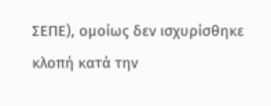ΣΕΠΕ), ομοίως δεν ισχυρίσθηκε κλοπή κατά την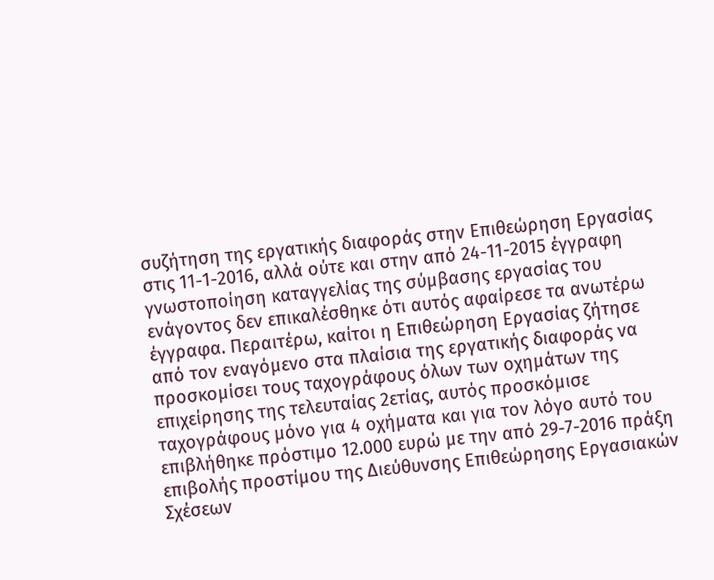συζήτηση της εργατικής διαφοράς στην Επιθεώρηση Εργασίας στις 11-1-2016, αλλά ούτε και στην από 24-11-2015 έγγραφη γνωστοποίηση καταγγελίας της σύμβασης εργασίας του ενάγοντος δεν επικαλέσθηκε ότι αυτός αφαίρεσε τα ανωτέρω έγγραφα. Περαιτέρω, καίτοι η Επιθεώρηση Εργασίας ζήτησε από τον εναγόμενο στα πλαίσια της εργατικής διαφοράς να προσκομίσει τους ταχογράφους όλων των οχημάτων της επιχείρησης της τελευταίας 2ετίας, αυτός προσκόμισε ταχογράφους μόνο για 4 οχήματα και για τον λόγο αυτό του επιβλήθηκε πρόστιμο 12.000 ευρώ με την από 29-7-2016 πράξη επιβολής προστίμου της Διεύθυνσης Επιθεώρησης Εργασιακών Σχέσεων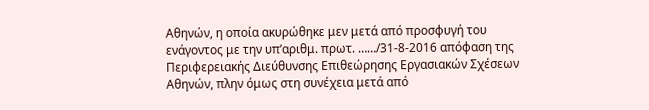Αθηνών, η οποία ακυρώθηκε μεν μετά από προσφυγή του ενάγοντος με την υπ’αριθμ. πρωτ. ……/31-8-2016 απόφαση της Περιφερειακής Διεύθυνσης Επιθεώρησης Εργασιακών Σχέσεων Αθηνών, πλην όμως στη συνέχεια μετά από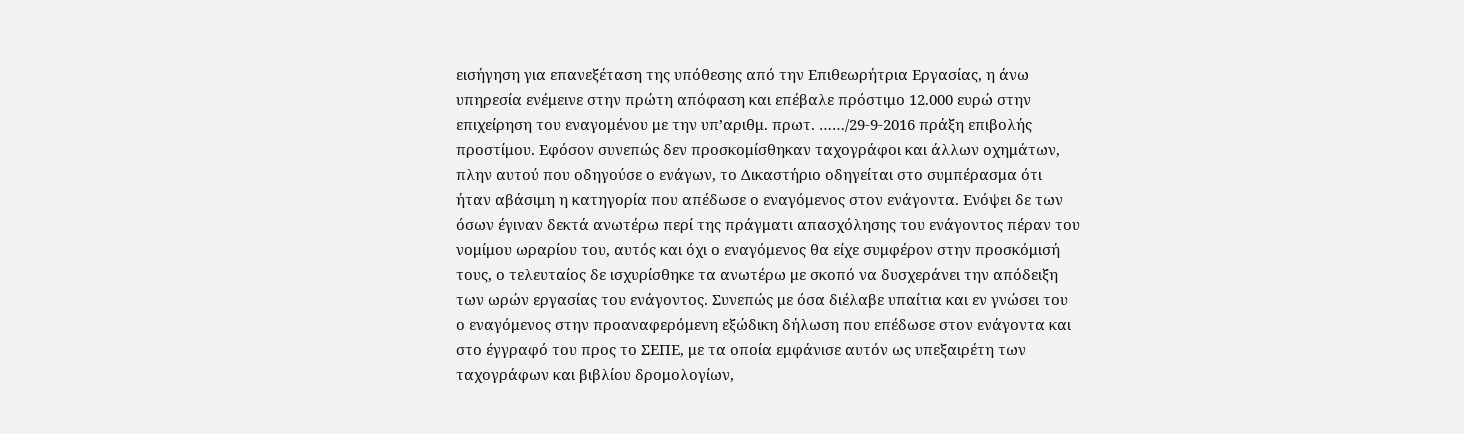εισήγηση για επανεξέταση της υπόθεσης από την Επιθεωρήτρια Εργασίας, η άνω υπηρεσία ενέμεινε στην πρώτη απόφαση και επέβαλε πρόστιμο 12.000 ευρώ στην επιχείρηση του εναγομένου με την υπ’αριθμ. πρωτ. ……/29-9-2016 πράξη επιβολής προστίμου. Εφόσον συνεπώς δεν προσκομίσθηκαν ταχογράφοι και άλλων οχημάτων, πλην αυτού που οδηγούσε ο ενάγων, το Δικαστήριο οδηγείται στο συμπέρασμα ότι ήταν αβάσιμη η κατηγορία που απέδωσε ο εναγόμενος στον ενάγοντα. Ενόψει δε των όσων έγιναν δεκτά ανωτέρω περί της πράγματι απασχόλησης του ενάγοντος πέραν του νομίμου ωραρίου του, αυτός και όχι ο εναγόμενος θα είχε συμφέρον στην προσκόμισή τους, ο τελευταίος δε ισχυρίσθηκε τα ανωτέρω με σκοπό να δυσχεράνει την απόδειξη των ωρών εργασίας του ενάγοντος. Συνεπώς με όσα διέλαβε υπαίτια και εν γνώσει του ο εναγόμενος στην προαναφερόμενη εξώδικη δήλωση που επέδωσε στον ενάγοντα και στο έγγραφό του προς το ΣΕΠΕ, με τα οποία εμφάνισε αυτόν ως υπεξαιρέτη των ταχογράφων και βιβλίου δρομολογίων,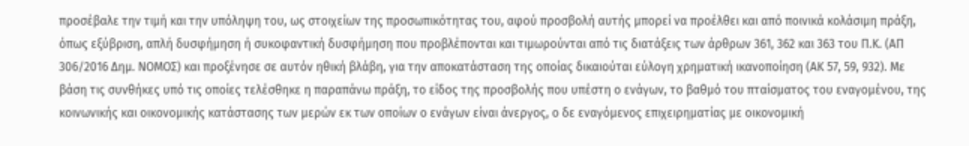προσέβαλε την τιμή και την υπόληψη του, ως στοιχείων της προσωπικότητας του, αφού προσβολή αυτής μπορεί να προέλθει και από ποινικά κολάσιμη πράξη, όπως εξύβριση, απλή δυσφήμηση ή συκοφαντική δυσφήμηση που προβλέπονται και τιμωρούνται από τις διατάξεις των άρθρων 361, 362 και 363 του Π.Κ. (ΑΠ 306/2016 Δημ. ΝΟΜΟΣ) και προξένησε σε αυτόν ηθική βλάβη, για την αποκατάσταση της οποίας δικαιούται εύλογη χρηματική ικανοποίηση (ΑΚ 57, 59, 932). Με βάση τις συνθήκες υπό τις οποίες τελέσθηκε η παραπάνω πράξη, το είδος της προσβολής που υπέστη ο ενάγων, το βαθμό του πταίσματος του εναγομένου, της κοινωνικής και οικονομικής κατάστασης των μερών εκ των οποίων ο ενάγων είναι άνεργος, ο δε εναγόμενος επιχειρηματίας με οικονομική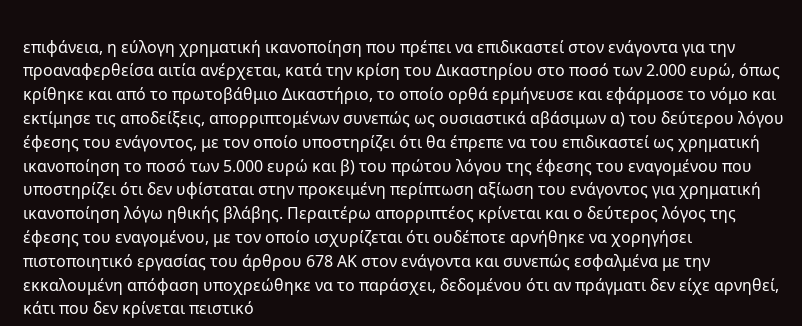επιφάνεια, η εύλογη χρηματική ικανοποίηση που πρέπει να επιδικαστεί στον ενάγοντα για την προαναφερθείσα αιτία ανέρχεται, κατά την κρίση του Δικαστηρίου στο ποσό των 2.000 ευρώ, όπως κρίθηκε και από το πρωτοβάθμιο Δικαστήριο, το οποίο ορθά ερμήνευσε και εφάρμοσε το νόμο και εκτίμησε τις αποδείξεις, απορριπτομένων συνεπώς ως ουσιαστικά αβάσιμων α) του δεύτερου λόγου έφεσης του ενάγοντος, με τον οποίο υποστηρίζει ότι θα έπρεπε να του επιδικαστεί ως χρηματική ικανοποίηση το ποσό των 5.000 ευρώ και β) του πρώτου λόγου της έφεσης του εναγομένου που υποστηρίζει ότι δεν υφίσταται στην προκειμένη περίπτωση αξίωση του ενάγοντος για χρηματική ικανοποίηση λόγω ηθικής βλάβης. Περαιτέρω απορριπτέος κρίνεται και ο δεύτερος λόγος της έφεσης του εναγομένου, με τον οποίο ισχυρίζεται ότι ουδέποτε αρνήθηκε να χορηγήσει πιστοποιητικό εργασίας του άρθρου 678 ΑΚ στον ενάγοντα και συνεπώς εσφαλμένα με την εκκαλουμένη απόφαση υποχρεώθηκε να το παράσχει, δεδομένου ότι αν πράγματι δεν είχε αρνηθεί, κάτι που δεν κρίνεται πειστικό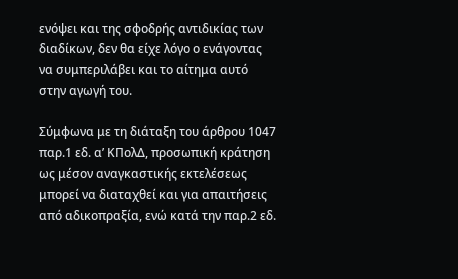ενόψει και της σφοδρής αντιδικίας των διαδίκων, δεν θα είχε λόγο ο ενάγοντας να συμπεριλάβει και το αίτημα αυτό στην αγωγή του.

Σύμφωνα με τη διάταξη του άρθρου 1047 παρ.1 εδ. α’ ΚΠολΔ, προσωπική κράτηση ως μέσον αναγκαστικής εκτελέσεως μπορεί να διαταχθεί και για απαιτήσεις από αδικοπραξία, ενώ κατά την παρ.2 εδ.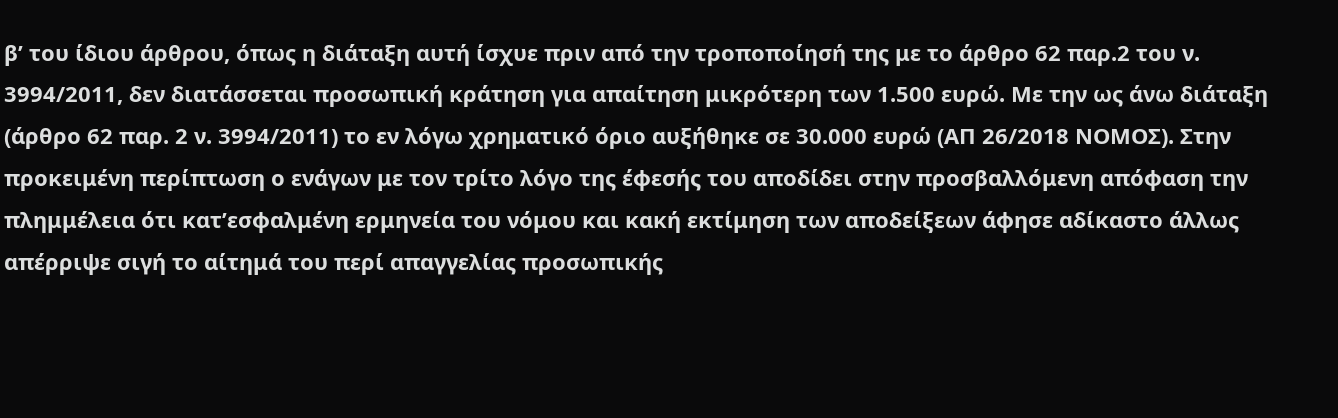β’ του ίδιου άρθρου, όπως η διάταξη αυτή ίσχυε πριν από την τροποποίησή της με το άρθρο 62 παρ.2 του ν. 3994/2011, δεν διατάσσεται προσωπική κράτηση για απαίτηση μικρότερη των 1.500 ευρώ. Με την ως άνω διάταξη (άρθρο 62 παρ. 2 ν. 3994/2011) το εν λόγω χρηματικό όριο αυξήθηκε σε 30.000 ευρώ (ΑΠ 26/2018 ΝΟΜΟΣ). Στην προκειμένη περίπτωση ο ενάγων με τον τρίτο λόγο της έφεσής του αποδίδει στην προσβαλλόμενη απόφαση την πλημμέλεια ότι κατ’εσφαλμένη ερμηνεία του νόμου και κακή εκτίμηση των αποδείξεων άφησε αδίκαστο άλλως απέρριψε σιγή το αίτημά του περί απαγγελίας προσωπικής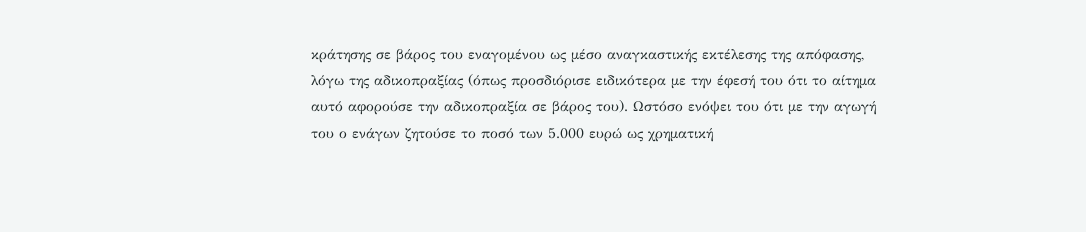κράτησης σε βάρος του εναγομένου ως μέσο αναγκαστικής εκτέλεσης της απόφασης, λόγω της αδικοπραξίας (όπως προσδιόρισε ειδικότερα με την έφεσή του ότι το αίτημα αυτό αφορούσε την αδικοπραξία σε βάρος του). Ωστόσο ενόψει του ότι με την αγωγή του ο ενάγων ζητούσε το ποσό των 5.000 ευρώ ως χρηματική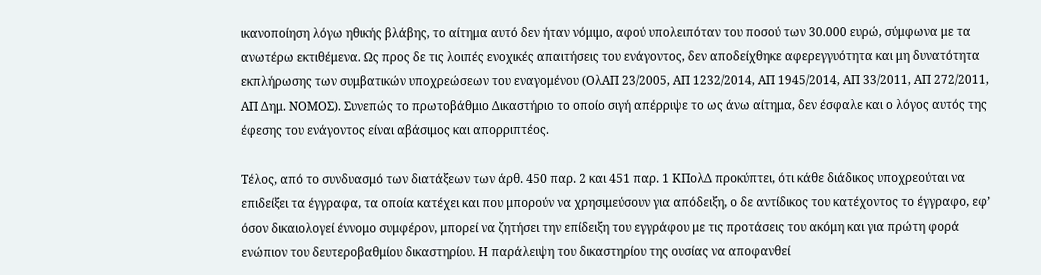ικανοποίηση λόγω ηθικής βλάβης, το αίτημα αυτό δεν ήταν νόμιμο, αφού υπολειπόταν του ποσού των 30.000 ευρώ, σύμφωνα με τα ανωτέρω εκτιθέμενα. Ως προς δε τις λοιπές ενοχικές απαιτήσεις του ενάγοντος, δεν αποδείχθηκε αφερεγγυότητα και μη δυνατότητα εκπλήρωσης των συμβατικών υποχρεώσεων του εναγομένου (ΟλΑΠ 23/2005, ΑΠ 1232/2014, ΑΠ 1945/2014, ΑΠ 33/2011, ΑΠ 272/2011, ΑΠ Δημ. ΝΟΜΟΣ). Συνεπώς το πρωτοβάθμιο Δικαστήριο το οποίο σιγή απέρριψε το ως άνω αίτημα, δεν έσφαλε και ο λόγος αυτός της έφεσης του ενάγοντος είναι αβάσιμος και απορριπτέος.

Τέλος, από το συνδυασμό των διατάξεων των άρθ. 450 παρ. 2 και 451 παρ. 1 ΚΠολΔ προκύπτει, ότι κάθε διάδικος υποχρεούται να επιδείξει τα έγγραφα, τα οποία κατέχει και που μπορούν να χρησιμεύσουν για απόδειξη, ο δε αντίδικος του κατέχοντος το έγγραφο, εφ’ όσον δικαιολογεί έννομο συμφέρον, μπορεί να ζητήσει την επίδειξη του εγγράφου με τις προτάσεις του ακόμη και για πρώτη φορά ενώπιον του δευτεροβαθμίου δικαστηρίου. Η παράλειψη του δικαστηρίου της ουσίας να αποφανθεί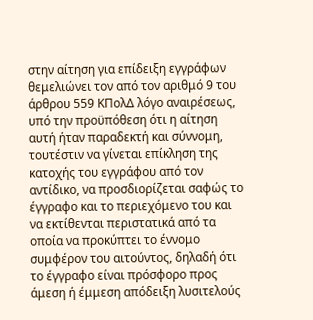στην αίτηση για επίδειξη εγγράφων θεμελιώνει τον από τον αριθμό 9 του άρθρου 559 ΚΠολΔ λόγο αναιρέσεως, υπό την προϋπόθεση ότι η αίτηση αυτή ήταν παραδεκτή και σύννομη, τουτέστιν να γίνεται επίκληση της κατοχής του εγγράφου από τον αντίδικο, να προσδιορίζεται σαφώς το έγγραφο και το περιεχόμενο του και να εκτίθενται περιστατικά από τα οποία να προκύπτει το έννομο συμφέρον του αιτούντος, δηλαδή ότι το έγγραφο είναι πρόσφορο προς άμεση ή έμμεση απόδειξη λυσιτελούς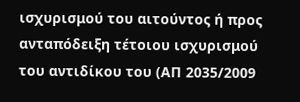ισχυρισμού του αιτούντος ή προς ανταπόδειξη τέτοιου ισχυρισμού του αντιδίκου του (ΑΠ 2035/2009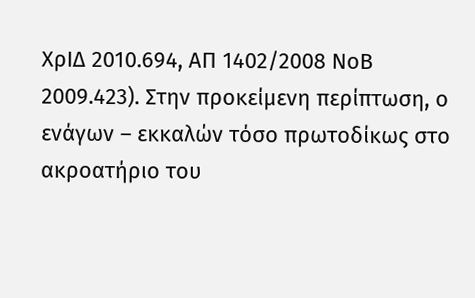ΧρΙΔ 2010.694, ΑΠ 1402/2008 ΝοΒ 2009.423). Στην προκείμενη περίπτωση, ο ενάγων – εκκαλών τόσο πρωτοδίκως στο ακροατήριο του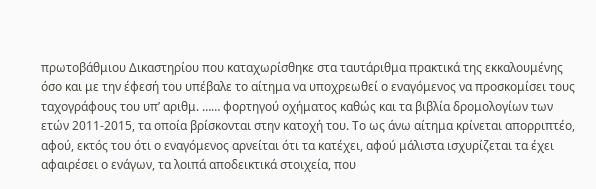πρωτοβάθμιου Δικαστηρίου που καταχωρίσθηκε στα ταυτάριθμα πρακτικά της εκκαλουμένης όσο και με την έφεσή του υπέβαλε το αίτημα να υποχρεωθεί ο εναγόμενος να προσκομίσει τους ταχογράφους του υπ’ αριθμ. …… φορτηγού οχήματος καθώς και τα βιβλία δρομολογίων των ετών 2011-2015, τα οποία βρίσκονται στην κατοχή του. Το ως άνω αίτημα κρίνεται απορριπτέο, αφού, εκτός του ότι ο εναγόμενος αρνείται ότι τα κατέχει, αφού μάλιστα ισχυρίζεται τα έχει αφαιρέσει ο ενάγων, τα λοιπά αποδεικτικά στοιχεία, που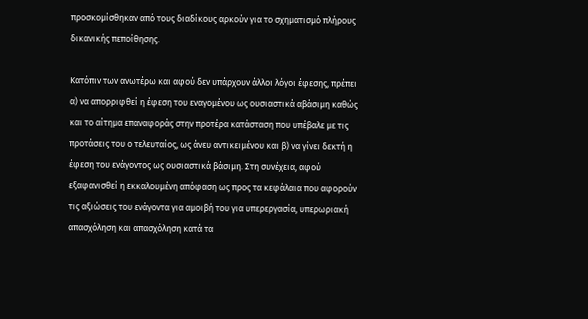προσκομίσθηκαν από τους διαδίκους αρκούν για το σχηματισμό πλήρους δικανικής πεποίθησης.

Κατόπιν των ανωτέρω και αφού δεν υπάρχουν άλλοι λόγοι έφεσης, πρέπει α) να απορριφθεί η έφεση του εναγομένου ως ουσιαστικά αβάσιμη καθώς και το αίτημα επαναφοράς στην προτέρα κατάσταση που υπέβαλε με τις προτάσεις του ο τελευταίος, ως άνευ αντικειμένου και β) να γίνει δεκτή η έφεση του ενάγοντος ως ουσιαστικά βάσιμη. Στη συνέχεια, αφού εξαφανισθεί η εκκαλουμένη απόφαση ως προς τα κεφάλαια που αφορούν τις αξιώσεις του ενάγοντα για αμοιβή του για υπερεργασία, υπερωριακή απασχόληση και απασχόληση κατά τα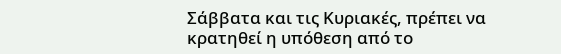Σάββατα και τις Κυριακές, πρέπει να κρατηθεί η υπόθεση από το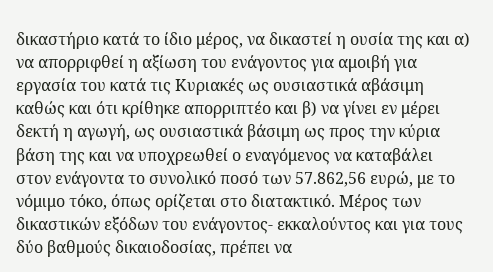δικαστήριο κατά το ίδιο μέρος, να δικαστεί η ουσία της και α) να απορριφθεί η αξίωση του ενάγοντος για αμοιβή για εργασία του κατά τις Κυριακές ως ουσιαστικά αβάσιμη καθώς και ότι κρίθηκε απορριπτέο και β) να γίνει εν μέρει δεκτή η αγωγή, ως ουσιαστικά βάσιμη ως προς την κύρια βάση της και να υποχρεωθεί ο εναγόμενος να καταβάλει στον ενάγοντα το συνολικό ποσό των 57.862,56 ευρώ, με το νόμιμο τόκο, όπως ορίζεται στο διατακτικό. Μέρος των δικαστικών εξόδων του ενάγοντος- εκκαλούντος και για τους δύο βαθμούς δικαιοδοσίας, πρέπει να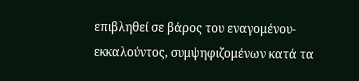επιβληθεί σε βάρος του εναγομένου-εκκαλούντος, συμψηφιζομένων κατά τα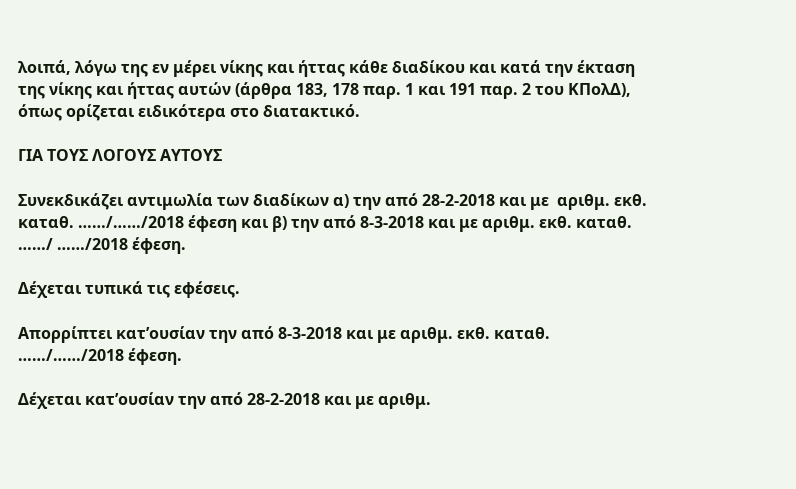λοιπά, λόγω της εν μέρει νίκης και ήττας κάθε διαδίκου και κατά την έκταση της νίκης και ήττας αυτών (άρθρα 183, 178 παρ. 1 και 191 παρ. 2 του ΚΠολΔ), όπως ορίζεται ειδικότερα στο διατακτικό.

ΓΙΑ ΤΟΥΣ ΛΟΓΟΥΣ ΑΥΤΟΥΣ

Συνεκδικάζει αντιμωλία των διαδίκων α) την από 28-2-2018 και με  αριθμ. εκθ. καταθ. ……/……/2018 έφεση και β) την από 8-3-2018 και με αριθμ. εκθ. καταθ. ……/ ……/2018 έφεση.

Δέχεται τυπικά τις εφέσεις.

Απορρίπτει κατ’ουσίαν την από 8-3-2018 και με αριθμ. εκθ. καταθ. ……/……/2018 έφεση.

Δέχεται κατ’ουσίαν την από 28-2-2018 και με αριθμ.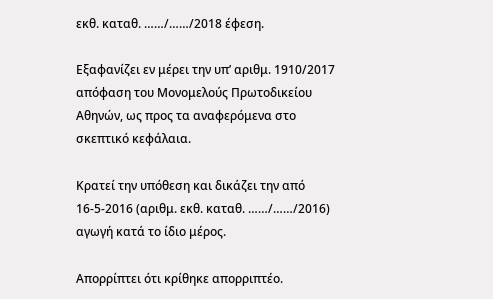εκθ. καταθ. ……/……/2018 έφεση.

Εξαφανίζει εν μέρει την υπ’ αριθμ. 1910/2017 απόφαση του Μονομελούς Πρωτοδικείου Αθηνών, ως προς τα αναφερόμενα στο σκεπτικό κεφάλαια.

Κρατεί την υπόθεση και δικάζει την από 16-5-2016 (αριθμ. εκθ. καταθ. ……/……/2016) αγωγή κατά το ίδιο μέρος.

Απορρίπτει ότι κρίθηκε απορριπτέο.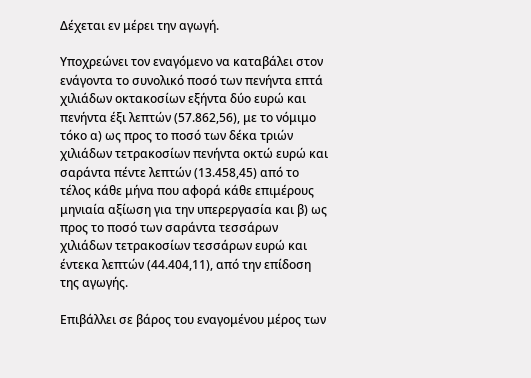Δέχεται εν μέρει την αγωγή.

Υποχρεώνει τον εναγόμενο να καταβάλει στον ενάγοντα το συνολικό ποσό των πενήντα επτά χιλιάδων οκτακοσίων εξήντα δύο ευρώ και πενήντα έξι λεπτών (57.862,56), με το νόμιμο τόκο α) ως προς το ποσό των δέκα τριών χιλιάδων τετρακοσίων πενήντα οκτώ ευρώ και σαράντα πέντε λεπτών (13.458,45) από το τέλος κάθε μήνα που αφορά κάθε επιμέρους μηνιαία αξίωση για την υπερεργασία και β) ως προς το ποσό των σαράντα τεσσάρων χιλιάδων τετρακοσίων τεσσάρων ευρώ και έντεκα λεπτών (44.404,11), από την επίδοση της αγωγής.

Επιβάλλει σε βάρος του εναγομένου μέρος των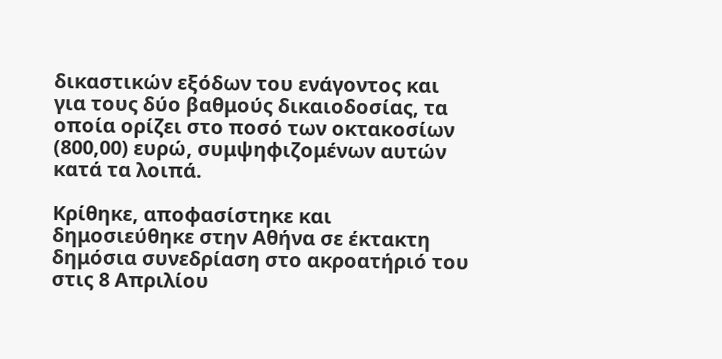δικαστικών εξόδων του ενάγοντος και για τους δύο βαθμούς δικαιοδοσίας, τα οποία ορίζει στο ποσό των οκτακοσίων (800,00) ευρώ, συμψηφιζομένων αυτών κατά τα λοιπά.

Κρίθηκε, αποφασίστηκε και δημοσιεύθηκε στην Αθήνα σε έκτακτη δημόσια συνεδρίαση στο ακροατήριό του στις 8 Απριλίου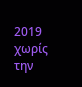2019 χωρίς την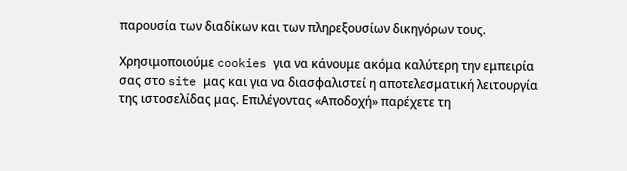παρουσία των διαδίκων και των πληρεξουσίων δικηγόρων τους.

Χρησιμοποιούμε cookies για να κάνουμε ακόμα καλύτερη την εμπειρία σας στο site μας και για να διασφαλιστεί η αποτελεσματική λειτουργία της ιστοσελίδας μας. Επιλέγοντας «Αποδοχή» παρέχετε τη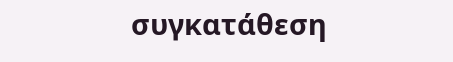συγκατάθεση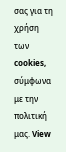σας για τη χρήση των cookies, σύμφωνα με την πολιτική μας. View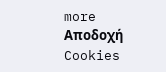more
Αποδοχή Cookies